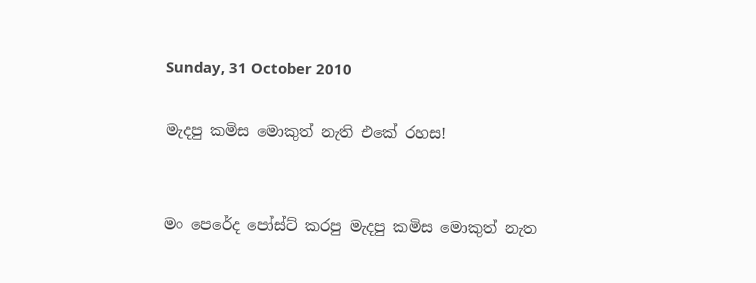Sunday, 31 October 2010

මැදපු කමිස මොකුත් නැති එකේ රහස!


මං පෙරේද පෝස්ට් කරපු මැදපු කමිස මොකුත් නැත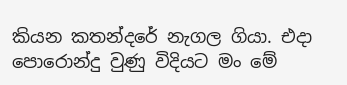කියන කතන්දරේ නැගල ගියා. එදා පොරොන්දු වුණු විදියට මං මේ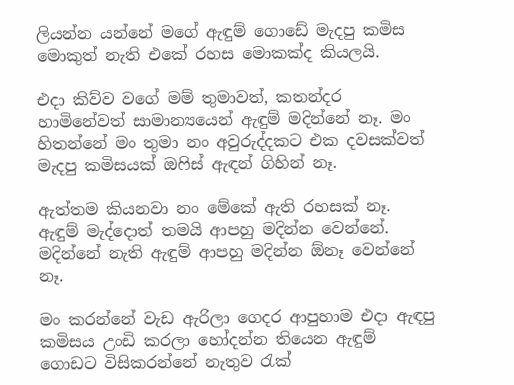ලියන්න යන්නේ මගේ ඇඳුම් ගොඩේ මැදපු කමිස මොකුත් නැති එකේ රහස මොකක්ද කියලයි.

එදා කිව්ව වගේ මම් තුමාවත්, කතන්දර හාමිනේවත් සාමාන්‍යයෙන් ඇඳුම් මදින්නේ නෑ. මං හිතන්නේ මං තුමා නං අවුරුද්දකට එක දවසක්වත් මැදපු කමිසයක් ඔෆිස් ඇඳන් ගිහින් නෑ.

ඇත්තම කියනවා නං මේකේ ඇති රහසක් නෑ. ඇඳුම් මැද්දොත් තමයි ආපහු මදින්න වෙන්නේ. මදින්නේ නැති ඇඳුම් ආපහු මදින්න ඕනෑ වෙන්නේ නෑ.

මං කරන්නේ වැඩ ඇරිලා ගෙදර ආපුහාම එදා ඇඳපු කමිසය උංඩි කරලා හෝදන්න තියෙන ඇඳුම් ගොඩට විසිකරන්නේ නැතුව රැක්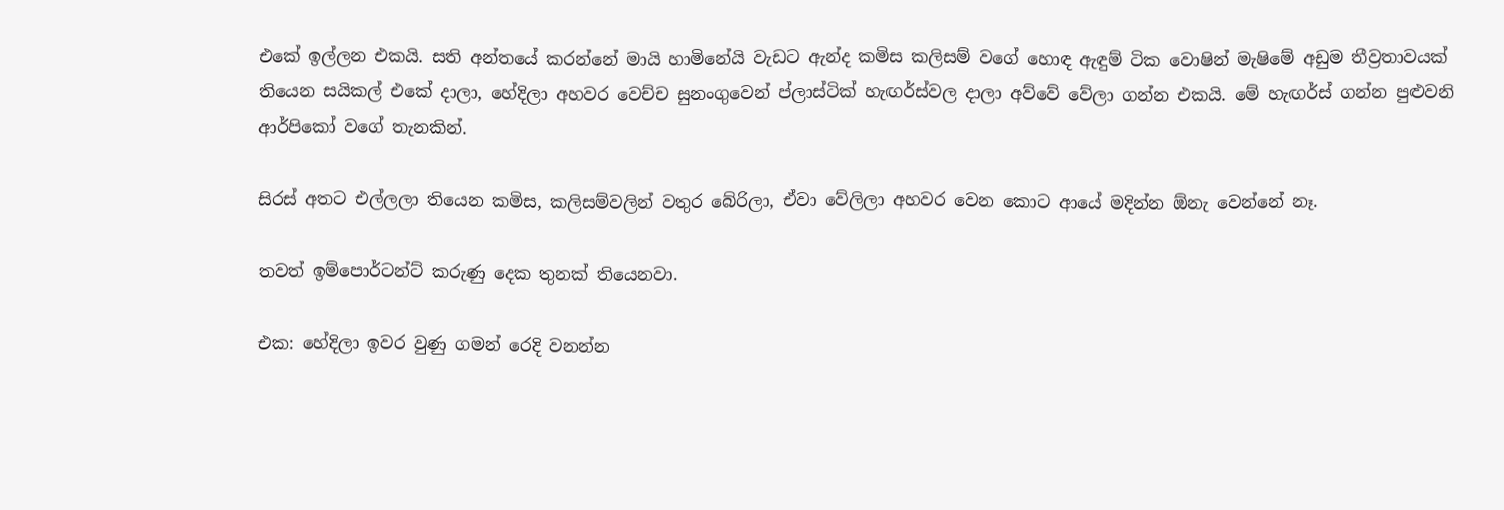එකේ ඉල්ලන එකයි. සති අන්තයේ කරන්නේ මායි හාමිනේයි වැඩට ඇන්ද කමිස කලිසම් වගේ හොඳ ඇඳුම් ටික වොෂින් මැෂිමේ අඩුම තීව්‍රතාවයක් තියෙන සයිකල් එකේ දාලා, හේදිලා අහවර වෙච්ච සුනංගුවෙන් ප්ලාස්ටික් හැඟර්ස්වල දාලා අව්වේ වේලා ගන්න එකයි. මේ හැඟර්ස් ගන්න පුළුවනි ආර්පිකෝ වගේ තැනකින්.

සිරස් අතට එල්ලලා තියෙන කමිස, කලිසම්වලින් වතුර බේරිලා, ඒවා වේලිලා අහවර වෙන කොට ආයේ මදින්න ඕනැ වෙන්නේ නෑ.

තවත් ඉම්පොර්ටන්ට් කරුණු දෙක තුනක් තියෙනවා.

එක: හේදිලා ඉවර වුණු ගමන් රෙදි වනන්න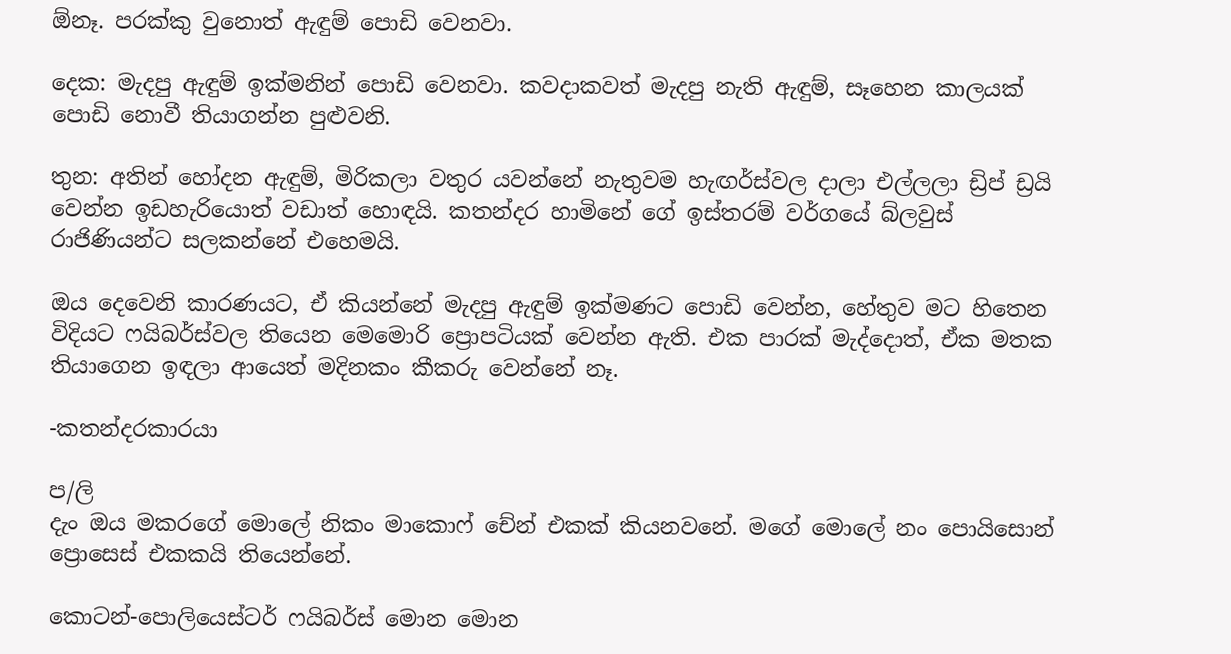ඕනෑ. පරක්කු වුනොත් ඇඳුම් පොඩි වෙනවා.

දෙක: මැදපු ඇඳුම් ඉක්මනින් පොඩි වෙනවා. කවදාකවත් මැදපු නැති ඇඳුම්, සෑහෙන කාලයක් පොඩි නොවී තියාගන්න පුළුවනි.

තුන: අතින් හෝදන ඇඳුම්, මිරිකලා වතුර යවන්නේ නැතුවම හැඟර්ස්වල දාලා එල්ලලා ඩ්‍රිප් ඩ්‍රයි වෙන්න ඉඩහැරියොත් වඩාත් හොඳයි. කතන්දර හාමිනේ ගේ ඉස්තරම් වර්ගයේ බ්ලවුස් රාජිණියන්ට සලකන්නේ එහෙමයි.

ඔය දෙවෙනි කාරණයට, ඒ කියන්නේ මැදපු ඇඳුම් ඉක්මණට පොඩි වෙන්න, හේතුව මට හිතෙන විදියට ෆයිබර්ස්වල තියෙන මෙමොරි ප්‍රොපටියක් වෙන්න ඇති. එක පාරක් මැද්දොත්, ඒක මතක තියාගෙන ඉඳලා ආයෙත් මදිනකං කීකරු වෙන්නේ නෑ.

-කතන්දරකාරයා

ප/ලි
දැං ඔය මකරගේ මොලේ නිකං මාකොෆ් චේන් එකක් කියනවනේ. මගේ මොලේ නං පොයිසොන් ප්‍රොසෙස් එකකයි තියෙන්නේ.

කොටන්-පොලියෙස්ටර් ෆයිබර්ස් මොන මොන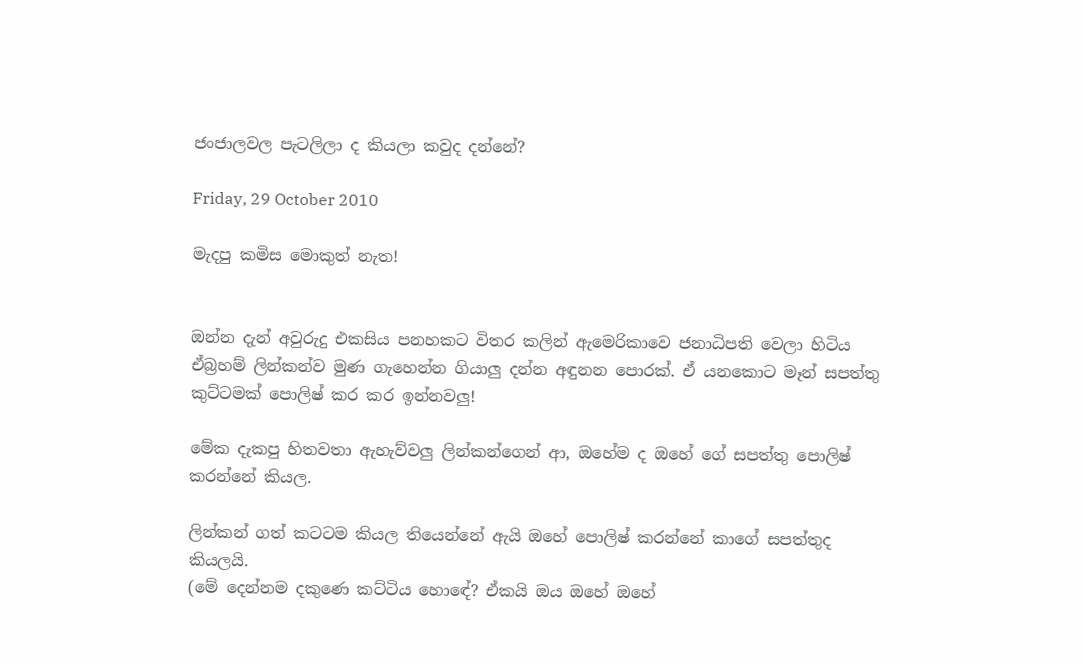ජංජාලවල පැටලිලා ද කියලා කවුද දන්නේ?

Friday, 29 October 2010

මැදපු කමිස මොකුත් නැත!


ඔන්න දැන් අවුරුදු එකසිය පනහකට විතර කලින් ඇමෙරිකාවෙ ජනාධිපති වෙලා හිටිය ඒබ්‍රහම් ලින්කන්ව මුණ ගැහෙන්න ගියාලු දන්න අඳුනන පොරක්. ඒ යනකොට මෑන් සපත්තු කුට්ටමක් පොලිෂ් කර කර ඉන්නවලු!

මේක දැකපු හිතවතා ඇහැව්වලු ලින්කන්ගෙන් ආ, ඔහේම ද ඔහේ ගේ සපත්තු පොලිෂ් කරන්නේ කියල.

ලින්කන් ගත් කටටම කියල තියෙන්නේ ඇයි ඔහේ පොලිෂ් කරන්නේ කාගේ සපත්තුද කියලයි.
(මේ දෙන්නම දකුණෙ කට්ටිය හොඳේ? ඒකයි ඔය ඔහේ ඔහේ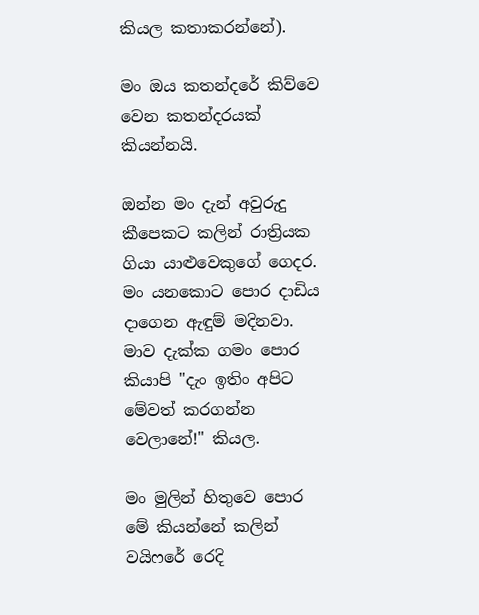කියල කතාකරන්නේ).

මං ඔය කතන්දරේ කිව්වෙ වෙන කතන්දරයක් කියන්නයි.

ඔන්න මං දැන් අවුරුදු කීපෙකට කලින් රාත්‍රියක ගියා යාළුවෙකුගේ ගෙදර. මං යනකොට පොර දාඩිය දාගෙන ඇඳුම් මදිනවා. මාව දැක්ක ගමං පොර කියාපි "දැං ඉතිං අපිට මේවත් කරගන්න වෙලානේ!" කියල.

මං මුලින් හිතුවෙ පොර මේ කියන්නේ කලින් වයිෆරේ රෙදි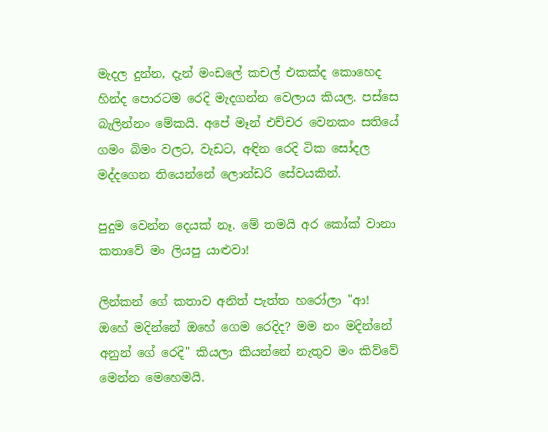මැදල දුන්න, දැන් මංඩලේ කචල් එකක්ද කොහෙද හින්ද පොරටම රෙදි මැදගන්න වෙලාය කියල. පස්සෙ බැලින්නං මේකයි. අපේ මෑන් එච්චර වෙනකං සතියේ ගමං බිමං වලට, වැඩට, අඳින රෙදි ටික සෝදල මද්දගෙන තියෙන්නේ ලොන්ඩරි සේවයකින්.

පුදුම වෙන්න දෙයක් නෑ. මේ තමයි අර කෝක් වානා කතාවේ මං ලියපු යාළුවා!

ලින්කන් ගේ කතාව අනිත් පැත්ත හරෝලා "ආ! ඔහේ මදින්නේ ඔහේ ගෙම රෙදිද? මම නං මදින්නේ අනුන් ගේ රෙදි" කියලා කියන්නේ නැතුව මං කිව්වේ මෙන්න මෙහෙමයි.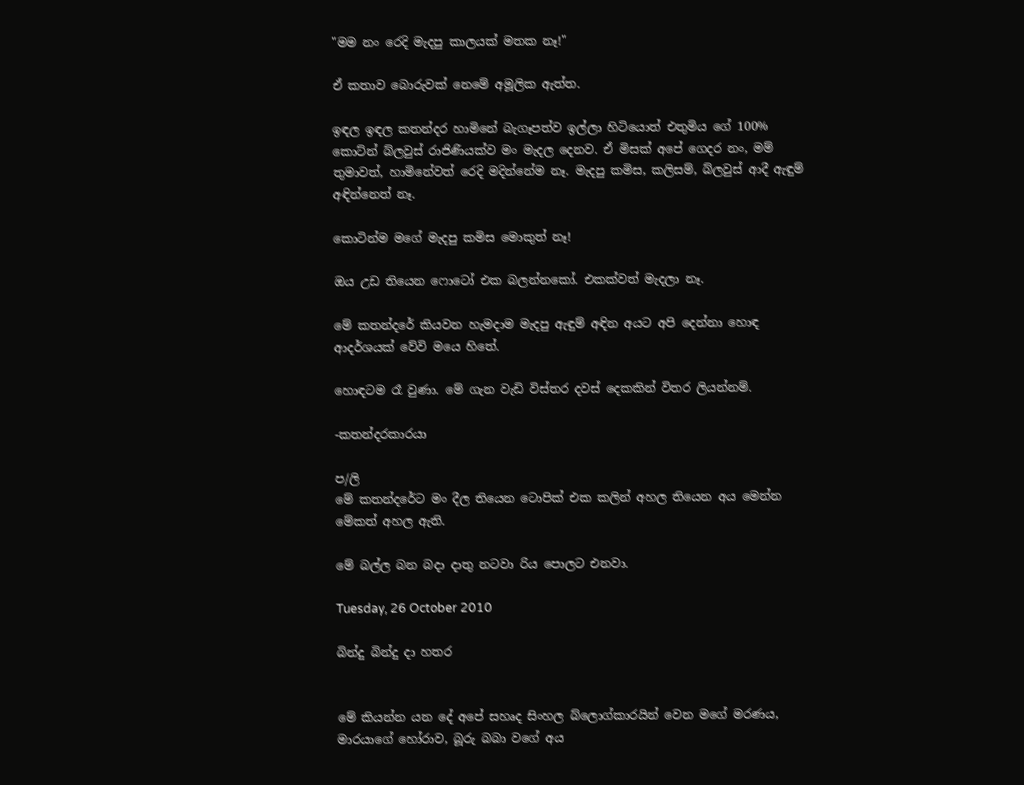"මම නං රෙදි මැදපු කාලයක් මතක නෑ!"

ඒ කතාව බොරුවක් නෙමේ අමූලික ඇත්ත.

ඉඳල ඉඳල කතන්දර හාමිනේ බැගෑපත්ව ඉල්ලා හිටියොත් එතුමිය ගේ 100% කොට්න් බ්ලවුස් රාජිණියක්ව මං මැදල දෙනව. ඒ මිසක් අපේ ගෙදර නං, මම් තුමාවත්, හාමිනේවත් රෙදි මදින්නේම නෑ. මැදපු කමිස, කලිසම්, බ්ලවුස් ආදී ඇඳුම් අඳින්නෙත් නෑ.

කොටින්ම මගේ මැදපු කමිස මොකුත් නෑ!

ඔය උඩ තියෙන ෆොටෝ එක බලන්නකෝ. එකක්වත් මැදලා නෑ.

මේ කතන්දරේ කියවන හැමදාම මැදපු ඇඳුම් අඳින අයට අපි දෙන්නා හොඳ ආදර්ශයක් වේවි මයෙ හිතේ.

හොඳටම රෑ වුණා. මේ ගැන වැඩි විස්තර දවස් දෙකකින් විතර ලියන්නම්.

-කතන්දරකාරයා

ප/ලි
මේ කතන්දරේට මං දීල තියෙන ටොපික් එක කලින් අහල තියෙන අය මෙන්න මේකත් අහල ඇති.

මේ බල්ල බන බදා දාතු නටවා රිය පොලට එනවා.

Tuesday, 26 October 2010

බින්දු බින්දු දා හතර


මේ කියන්න යන දේ අපේ සහෘද සිංහල බ්ලොග්කාරයින් වෙන මගේ මරණය, මාරයාගේ හෝරාව, බූරු බබා වගේ අය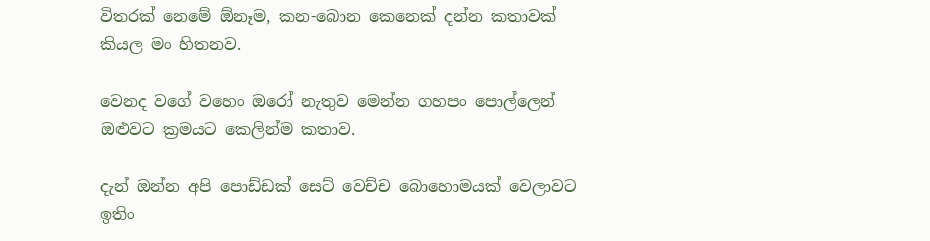විතරක් නෙමේ ඕනෑම, කන-බොන කෙනෙක් දන්න කතාවක් කියල මං හිතනව.

වෙනද වගේ වහෙං ඔරෝ නැතුව මෙන්න ගහපං පොල්ලෙන් ඔළුවට ක්‍රමයට කෙලින්ම කතාව.

දැන් ඔන්න අපි පොඩ්ඩක් සෙට් වෙච්ච බොහොමයක් වෙලාවට ඉතිං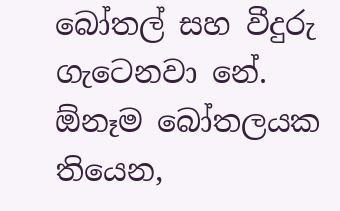බෝතල් සහ වීදුරු ගැටෙනවා නේ. ඕනෑම බෝතලයක තියෙන,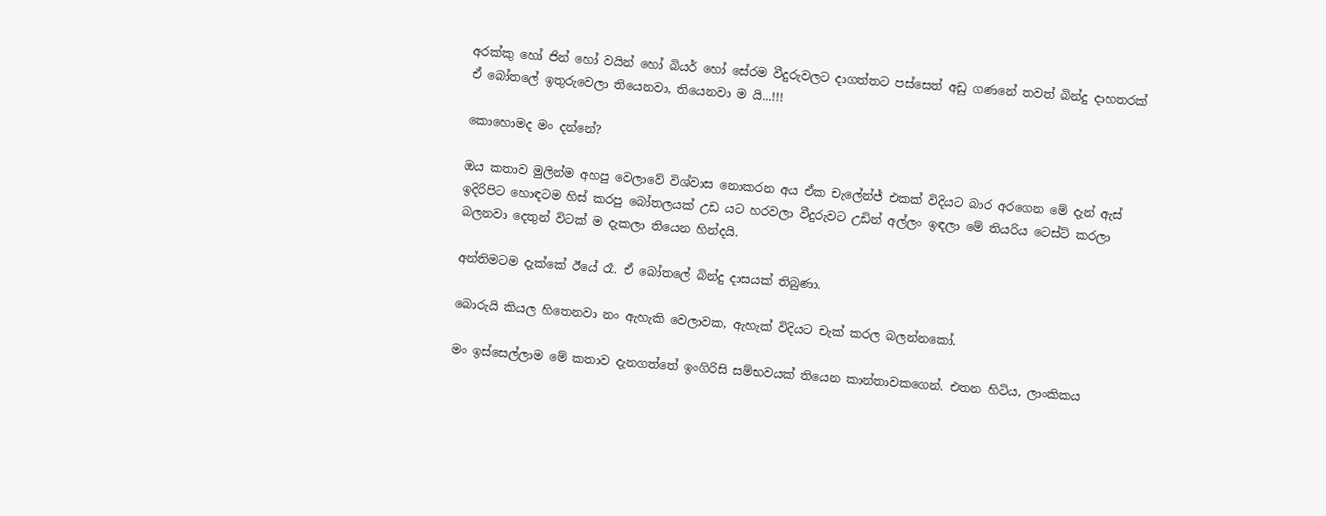අරක්කු හෝ ජින් හෝ වයින් හෝ බියර් හෝ සේරම වීදුරුවලට දාගත්තට පස්සෙත් අඩු ගණනේ තවත් බින්දු දාහතරක් ඒ බෝතලේ ඉතුරුවෙලා තියෙනවා, තියෙනවා ම යි...!!!

කොහොමද මං දන්නේ?

ඔය කතාව මුලින්ම අහපු වෙලාවේ විශ්වාස නොකරන අය ඒක චැලේන්ජ් එකක් විදියට බාර අරගෙන මේ දැන් ඇස් ඉදිරිපිට හොඳටම හිස් කරපු බෝතලයක් උඩ යට හරවලා වීදුරුවට උඩින් අල්ලං ඉඳලා මේ තියරිය ටෙස්ට් කරලා බලනවා දෙතුන් විටක් ම දැකලා තියෙන හින්දයි.

අන්තිමටම දැක්කේ ඊයේ රෑ. ඒ බෝතලේ බින්දු දාසයක් තිබුණා.

බොරුයි කියල හිතෙනවා නං ඇහැකි වෙලාවක, ඇහැක් විදියට චැක් කරල බලන්නකෝ.

මං ඉස්සෙල්ලාම මේ කතාව දැනගත්තේ ඉංගිරිසි සම්භවයක් තියෙන කාන්තාවකගෙන්. එතන හිටිය, ලාංකිකය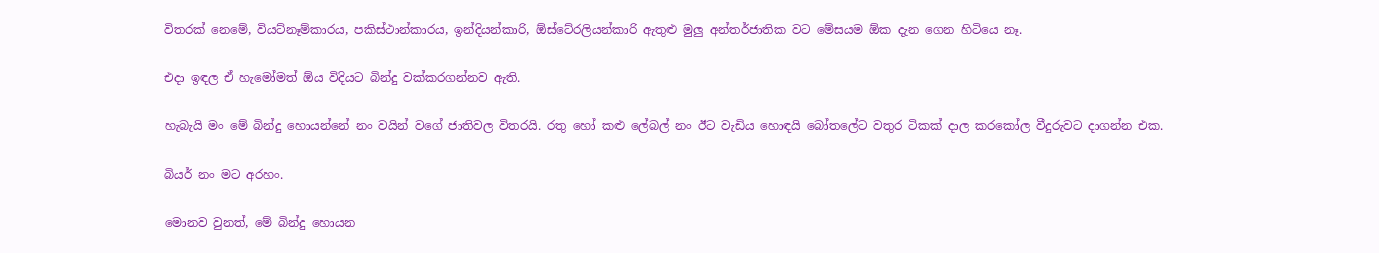විතරක් නෙමේ, වියට්නෑම්කාරය, පකිස්ථාන්කාරය, ඉන්දියන්කාරි, ඕස්ටේ‍රලියන්කාරි ඇතුළු මුලු අන්තර්ජාතික වට මේසයම ඕක දැන ගෙන හිටියෙ නෑ.

එදා ඉඳල ඒ හැමෝමත් ඕය විදියට බින්දු වක්කරගන්නව ඇති.

හැබැයි මං මේ බින්දු හොයන්නේ නං වයින් වගේ ජාතිවල විතරයි. රතු හෝ කළු ලේබල් නං ඊට වැඩිය හොඳයි බෝතලේට වතුර ටිකක් දාල කරකෝල වීදුරුවට දාගන්න එක.

බියර් නං මට අරහං.

මොනව වුනත්, මේ බින්දු හොයන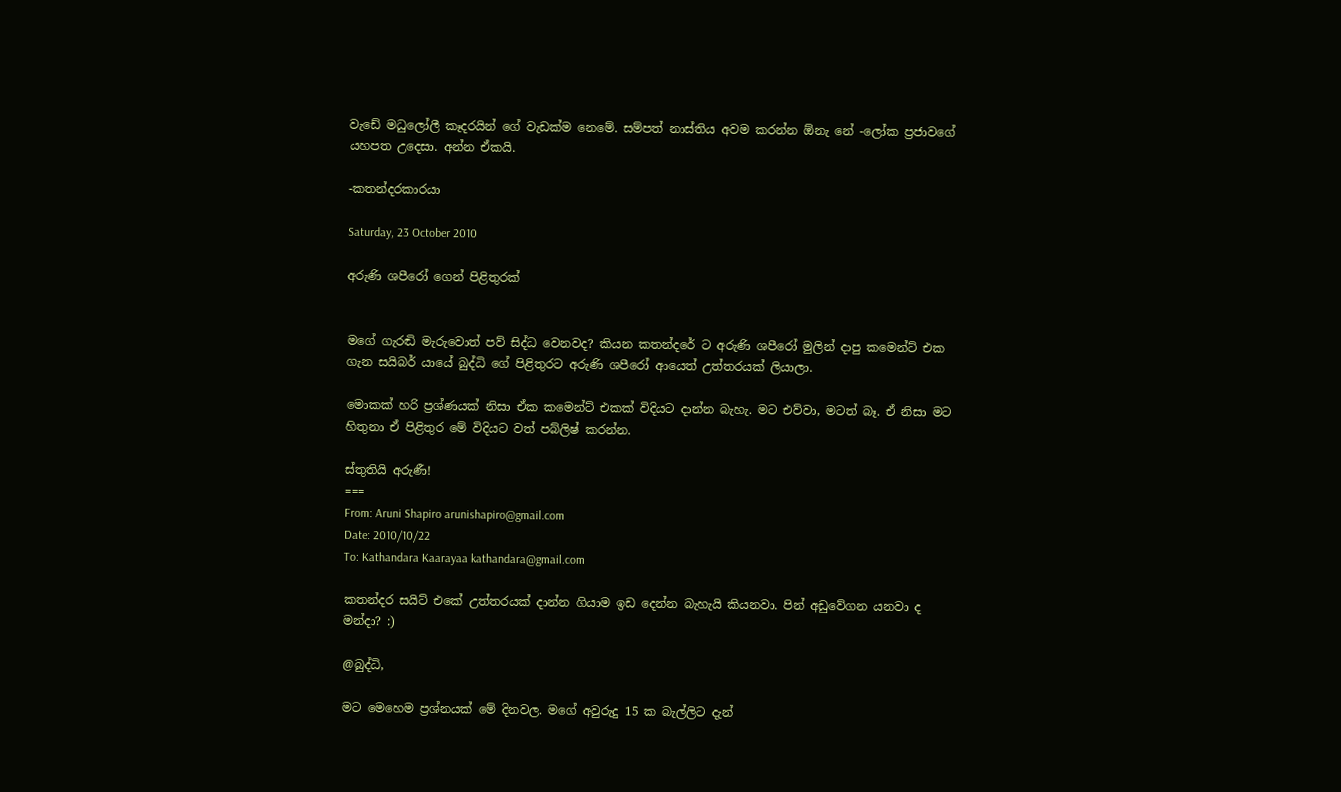වැඩේ මධුලෝලී කෑදරයින් ගේ වැඩක්ම නෙමේ. සම්පත් නාස්තිය අවම කරන්න ඕනැ නේ -ලෝක ප්‍රජාවගේ යහපත උදෙසා. අන්න ඒකයි.

-කතන්දරකාරයා

Saturday, 23 October 2010

අරුණි ශපීරෝ ගෙන් පිළිතුරක්


මගේ ගැරඬි මැරුවොත් පව් සිද්ධ වෙනවද? කියන කතන්දරේ ට අරුණි ශපීරෝ මුලින් දාපු කමෙන්ට් එක ගැන සයිබර් යායේ බුද්ධි ගේ පිළිතුරට අරුණි ශපීරෝ ආයෙත් උත්තරයක් ලියාලා.

මොකක් හරි ප්‍රශ්ණයක් නිසා ඒක කමෙන්ට් එකක් විදියට දාන්න බැහැ. මට එව්වා, මටත් බෑ. ඒ නිසා මට හිතුනා ඒ පිළිතුර මේ විදියට වත් පබ්ලිෂ් කරන්න.

ස්තුතියි අරුණී!
===
From: Aruni Shapiro arunishapiro@gmail.com
Date: 2010/10/22
To: Kathandara Kaarayaa kathandara@gmail.com

කතන්දර සයිට් එකේ උත්තරයක් දාන්න ගියාම ඉඩ දෙන්න බැහැයි කියනවා. පින් අඩුවේගන යනවා ද මන්දා? :)

@බුද්ධි,

මට මෙහෙම ප්‍රශ්නයක් මේ දිනවල. මගේ අවුරුදු 15 ක බැල්ලිට දැන්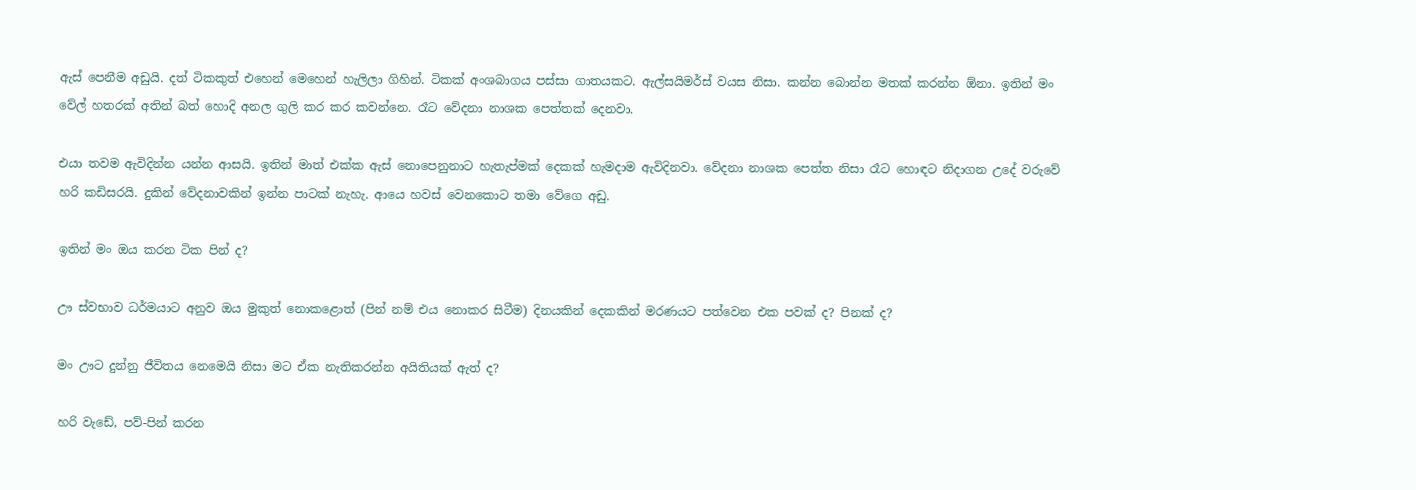ඇස් පෙනීම අඩුයි. දත් ටිකකුත් එහෙන් මෙහෙන් හැලිලා ගිහින්. ටිකක් අංශබාගය පස්සා ගාතයකට. ඇල්සයිමර්ස් වයස නිසා. කන්න බොන්න මතක් කරන්න ඕනා. ඉතින් මං වේල් හතරක් අතින් බත් හොදි අනල ගුලි කර කර කවන්නෙ. රෑට වේදනා නාශක පෙත්තක් දෙනවා.

එයා තවම ඇවිදින්න යන්න ආසයි. ඉතින් මාත් එක්ක ඇස් නොපෙනුනාට හැතැප්මක් දෙකක් හැමදාම ඇවිදිනවා. වේදනා නාශක පෙත්ත නිසා රෑට හොඳට නිදාගන උදේ වරුවේ හරි කඩිසරයි. දුකින් වේදනාවකින් ඉන්න පාටක් නැහැ. ආයෙ හවස් වෙනකොට තමා වේගෙ අඩු.

ඉතින් මං ඔය කරන ටික පින් ද?

ඌ ස්වභාව ධර්මයාට අනුව ඔය මුකුත් නොකළොත් (පින් නම් එය නොකර සිටීම) දිනයකින් දෙකකින් මරණයට පත්වෙන එක පවක් ද? පිනක් ද?

මං ඌට දුන්නු ජීවිතය නෙමෙයි නිසා මට ඒක නැතිකරන්න අයිතියක් ඇත් ද?

හරි වැඩේ, පව්-පින් කරන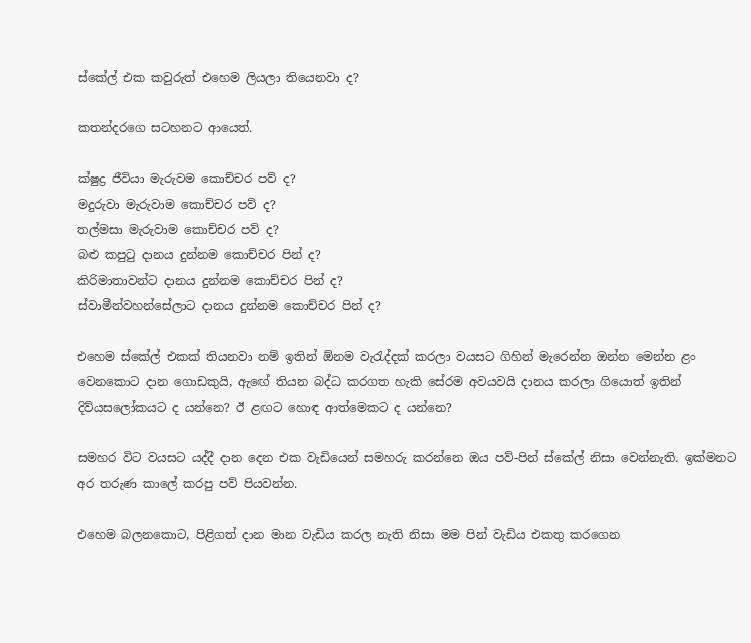ස්කේල් එක කවුරුත් එහෙම ලියලා තියෙනවා ද?

කතන්දරගෙ සටහනට ආයෙත්.

ක්ෂුද්‍ර ජීවියා මැරුවම ‍කොච්චර පව් ද?
මදුරුවා මැරුවාම කොච්චර පව් ද?
තල්මසා මැරුවාම කොච්චර පව් ද?
බළු කපු‍ටු දානය දුන්නම ‍කොච්චර පින් ද?
කිරිමාතාවන්ට දානය දුන්නම කොච්චර පින් ද?
ස්වාමීන්වහන්සේලාට දානය දුන්නම කොච්චර පින් ද?

එහෙම ස්කේල් එකක් තියනවා නම් ඉතින් ඕනම වැරැද්දක් කරලා වයසට ගිහින් මැරෙන්න ඔන්න මෙන්න ළං වෙන‍කොට දාන ගොඩකුයි, ඇඟේ තියන බද්ධ කරගත හැකි සේරම අවයවයි දානය කරලා ගියොත් ඉතින් දිව්යසලෝකයට ද යන්නෙ? ඊ ළඟට හොඳ ආත්මෙකට ද යන්නෙ?

සමහර විට වයසට යද්දී දාන දෙන එක වැඩියෙන් සමහරු කරන්නෙ ඔය පව්-පින් ස්කේල් නිසා වෙන්නැති. ඉක්මනට අර තරුණ කාලේ කරපු පව් පියවන්න.

එහෙම බලනකොට, පිළිගත් දාන මාන වැඩිය කරල නැති නිසා මම පින් වැඩිය එකතු කරගෙන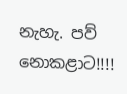නැහැ. පව් නොකළාට!!!!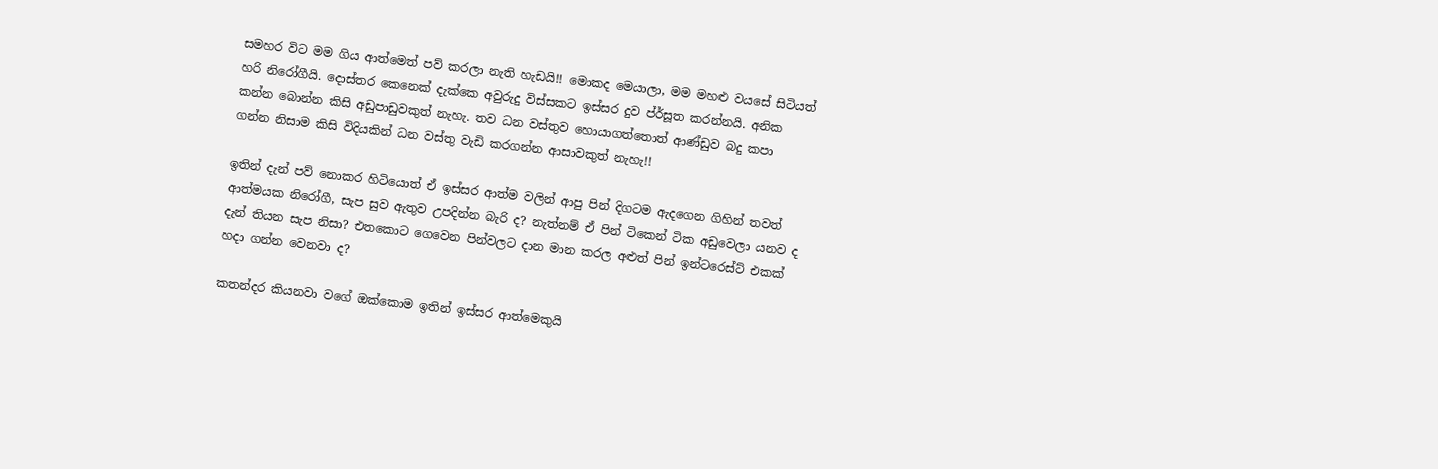සමහර විට මම ගිය ආත්මෙත් පව් කරලා නැති හැඩයි!! මොකද මෙයාලා, මම මහළු වයසේ සිටියත් හරි නිරෝගීයි. දොස්තර කෙනෙක් දැක්කෙ අවුරුදු විස්සකට ඉස්සර දුව ප්ර්සූත කරන්නයි. අනික කන්න බොන්න කිසි අඩුපාඩුවකුත් නැහැ. තව ධන වස්තුව හොයාගත්තොත් ආණ්ඩුව බදු කපා ගන්න නිසාම කිසි විදියකින් ධන වස්තු වැඩි කරගන්න ආසාවකුත් නැහැ!!

ඉතින් දැන් පව් නොකර හිටියොත් ඒ ඉස්සර ආත්ම වලින් ආපු පින් දිගටම ඇදගෙන ගිහින් තවත් ආත්මයක නිරෝගී, සැප සුව ඇතුව උපදින්න බැරි ද? නැත්නම් ඒ පින් ටිකෙන් ටික අඩුවෙලා යනව ද දැන් තියන සැප නිසා? එතකොට ගෙවෙන පින්වලට දාන මාන කරල අළුත් පින් ඉන්ටරෙස්ට් එකක් හදා ගන්න වෙනවා ද?

කතන්දර කියනවා වගේ ඔක්කොම ඉතින් ඉස්සර ආත්මෙකුයි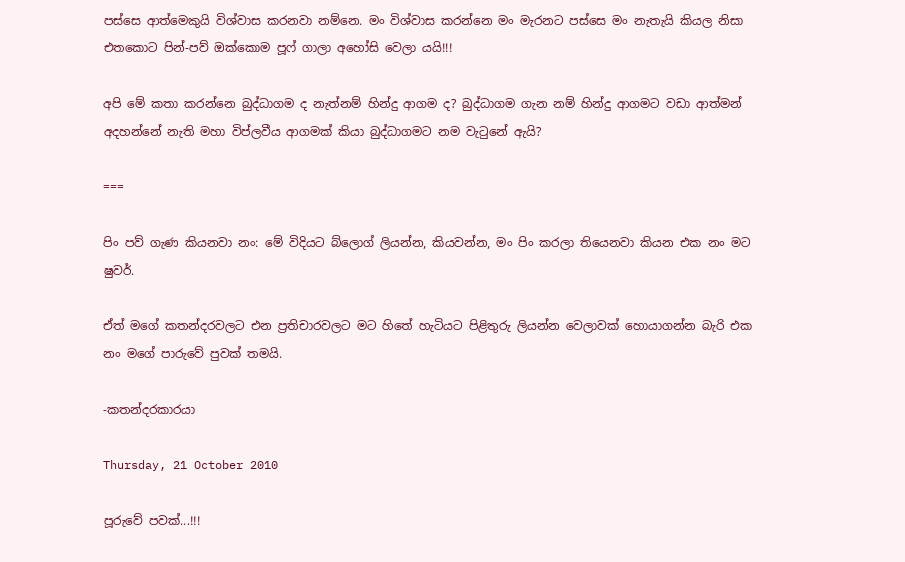පස්සෙ ආත්මෙකුයි විශ්වාස කරනවා නම්නෙ. මං විශ්වාස කරන්නෙ මං මැරනට පස්සෙ මං නැතැයි කියල නිසා එතකොට පින්-පව් ඔක්කොම පූෆ් ගාලා ‍අහෝසි වෙලා යයි!!!

අපි මේ කතා කරන්නෙ බුද්ධාගම ද නැත්නම් හින්දු ආගම ද? බුද්ධාගම ගැන නම් හින්දු ආගමට වඩා ආත්මන් අදහන්නේ නැති මහා විප්ලවීය ආගමක් කියා බුද්ධාගමට නම වැටුනේ ඇයි?

===

පිං පව් ගැණ කියනවා නං: මේ විදියට බ්ලොග් ලියන්න, කියවන්න, මං පිං කරලා තියෙනවා කියන එක නං මට ෂුවර්.

ඒත් මගේ කතන්දරවලට එන ප්‍රතිචාරවලට මට හිතේ හැටියට පිළිතුරු ලියන්න වෙලාවක් හොයාගන්න බැරි එක නං මගේ පාරුවේ පුවක් තමයි.

-කතන්දරකාරයා

Thursday, 21 October 2010

පූරුවේ පවක්...!!!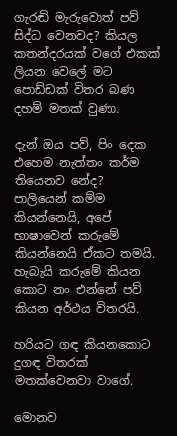ගැරඬි මැරුවොත් පව් සිද්ධ වෙනවද? කියල කතන්දරයක් වගේ එකක් ලියන වෙලේ මට පොඩ්ඩක් විතර බණ දහම් මතක් වුණා.

දැන් ඔය පව්, පිං දෙක එහෙම නැත්තං කර්ම තියෙනව නේද? පාලියෙන් කම්ම කියන්නෙයි, අපේ භාෂාවෙන් කරුමේ කියන්නෙයි ඒකට තමයි. හැබැයි කරුමේ කියන කොට නං එන්නේ පව් කියන අර්ථය විතරයි.

හරියට ගඳ කියනකොට දුගඳ විතරක් මතක්වෙනවා වාගේ.

මොනව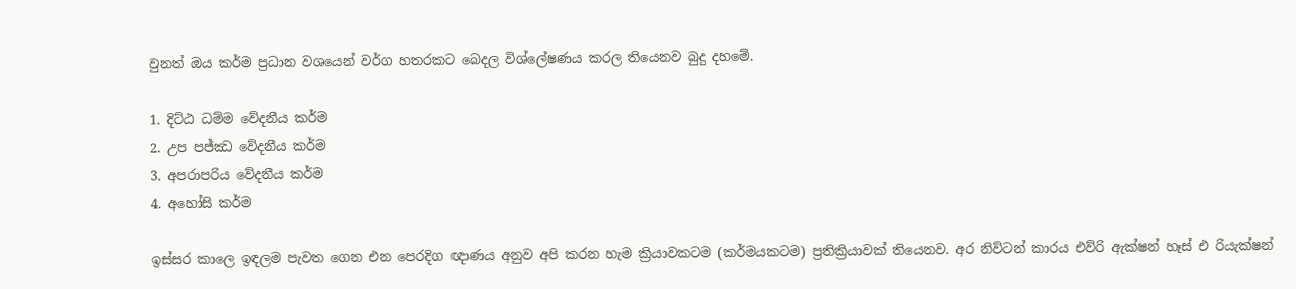වුනත් ඔය කර්ම ප්‍රධාන වශයෙන් වර්ග හතරකට බෙදල විශ්ලේෂණය කරල තියෙනව බුදු දහමේ.

1. දිට්ඨ ධම්ම වේදනීය කර්ම
2. උප පජ්ඣ වේදනීය කර්ම
3. අපරාපරිය වේදනීය කර්ම
4. අහෝසි කර්ම

ඉස්සර කාලෙ ඉඳලම පැවත ගෙන එන පෙරදිග ඥාණය අනුව අපි කරන හැම ක්‍රියාවකටම (කර්මයකටම) ප්‍රතික්‍රියාවක් තියෙනව. අර නිව්ටන් කාරය එව්රි ඇක්ෂන් හෑස් එ රියැක්ෂන්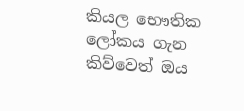කියල භෞතික ලෝකය ගැන කිව්වෙත් ඔය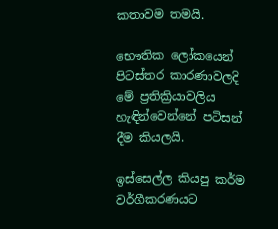කතාවම තමයි.

භෞතික ලෝකයෙන් පිටස්තර කාරණාවලදි මේ ප්‍රතික්‍රියාවලිය හැඳින්වෙන්නේ පටිසන් දීම කියලයි.

ඉස්සෙල්ල කියපු කර්ම වර්ගීකරණයට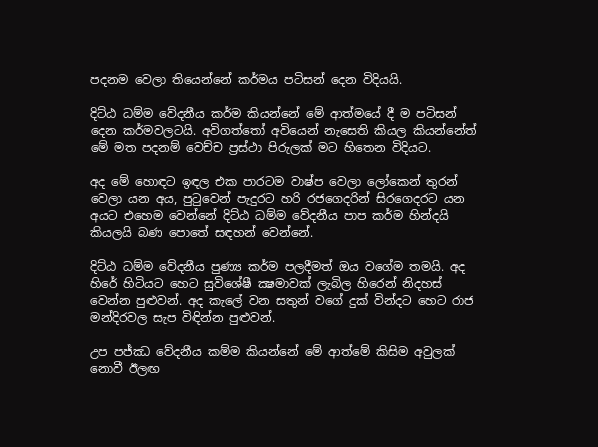පදනම වෙලා තියෙන්නේ කර්මය පටිසන් දෙන විදියයි.

දිට්ඨ ධම්ම වේදනීය කර්ම කියන්නේ මේ ආත්මයේ දී ම පටිසන් දෙන කර්මවලටයි. අවිගත්තෝ අවියෙන් නැසෙති කියල කියන්නේත් මේ මත පදනම් වෙච්ච ප්‍රස්ථා පිරුලක් මට හිතෙන විදියට.

අද මේ හොඳට ඉඳල එක පාරටම වාෂ්ප වෙලා ලෝකෙන් තුරන් වෙලා යන අය, පුටුවෙන් පැදුරට හරි රජගෙදරින් සිරගෙදරට යන අයට එහෙම වෙන්නේ දිට්ඨ ධම්ම වේදනීය පාප කර්ම හින්දයි කියලයි බණ පොතේ සඳහන් වෙන්නේ.

දිට්ඨ ධම්ම වේදනීය පුණ්‍ය කර්ම පලදීමත් ඔය වගේම තමයි. අද හිරේ හිටියට හෙට සුවිශේෂී ක්‍ෂමාවක් ලැබිල හිරෙන් නිදහස් වෙන්න පුළුවන්. අද කැලේ වන සතුන් වගේ දුක් වින්දට හෙට රාජ මන්දිරවල සැප විඳින්න පුළුවන්.

උප පජ්ඣ වේදනීය කම්ම කියන්නේ මේ ආත්මේ කිසිම අවුලක් නොවී ඊලඟ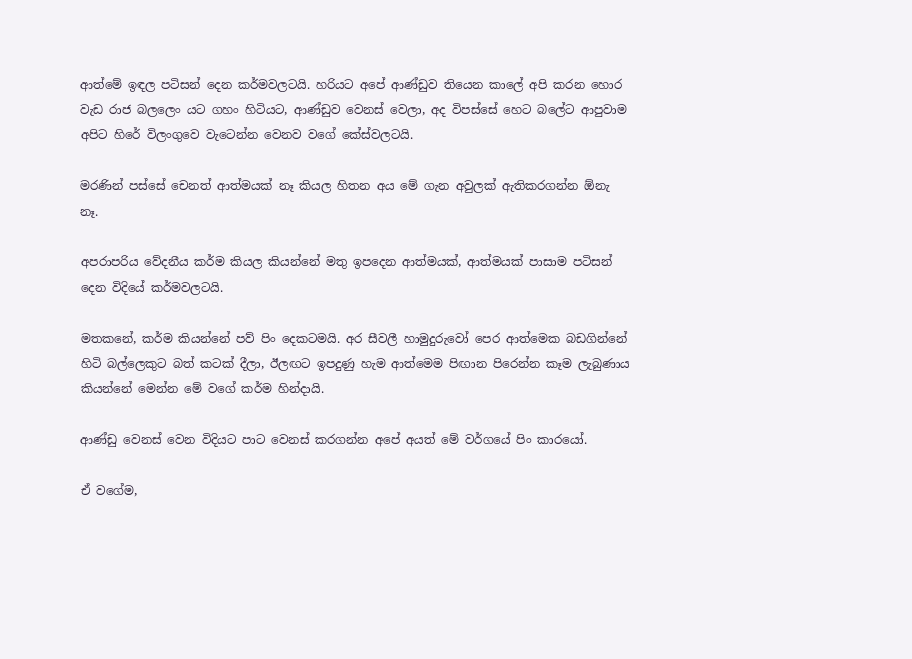ආත්මේ ඉඳල පටිසන් දෙන කර්මවලටයි. හරියට අපේ ආණ්ඩුව තියෙන කාලේ අපි කරන හොර වැඩ රාජ බලලෙං යට ගහං හිටියට, ආණ්ඩුව වෙනස් වෙලා, අද විපස්සේ හෙට බලේට ආපුවාම අපිට හිරේ විලංගුවෙ වැටෙන්න වෙනව වගේ කේස්වලටයි.

මරණින් පස්සේ චෙනත් ආත්මයක් නෑ කියල හිතන අය මේ ගැන අවුලක් ඇතිකරගන්න ඕනැ නෑ.

අපරාපරිය වේදනීය කර්ම කියල කියන්නේ මතු ඉපදෙන ආත්මයක්, ආත්මයක් පාසාම පටිසන් දෙන විදියේ කර්මවලටයි.

මතකනේ, කර්ම කියන්නේ පව් පිං දෙකටමයි. අර සීවලී හාමුදුරුවෝ පෙර ආත්මෙක බඩගින්නේ හිටි බල්ලෙකුට බත් කටක් දීලා, ඊලඟට ඉපදුණු හැම ආත්මෙම පිඟාන පිරෙන්න කෑම ලැබුණාය කියන්නේ මෙන්න මේ වගේ කර්ම හින්දායි.

ආණ්ඩු වෙනස් වෙන විදියට පාට වෙනස් කරගන්න අපේ අයත් මේ වර්ගයේ පිං කාරයෝ.

ඒ වගේම,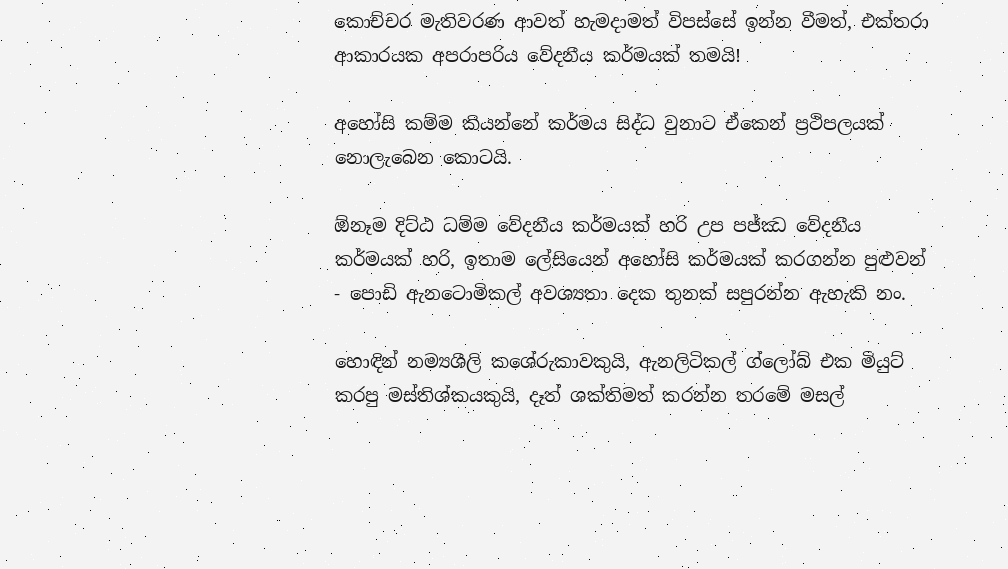කොච්චර මැතිවරණ ආවත් හැමදාමත් විපස්සේ ඉන්න වීමත්, එක්තරා ආකාරයක අපරාපරිය වේදනීය කර්මයක් තමයි!

අහෝසි කම්ම කියන්නේ කර්මය සිද්ධ වුනාට ඒකෙන් ප්‍රථිපලයක් නොලැබෙන කොටයි.

ඕනෑම දිට්ඨ ධම්ම වේදනීය කර්මයක් හරි උප පජ්ඣ වේදනීය කර්මයක් හරි, ඉතාම ලේසියෙන් අහෝසි කර්මයක් කරගන්න පුළුවන් - පොඩි ඇනටොමිකල් අවශ්‍යතා දෙක තුනක් සපුරන්න ඇහැකි නං.

හොඳින් නම්‍යශීලි කශේරුකාවකුයි, ඇනලිටිකල් ග්ලෝබ් එක මියුට් කරපු මස්තිශ්කයකුයි, දෑත් ශක්තිමත් කරන්න තරමේ මසල්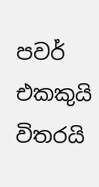පවර් එකකුයි විතරයි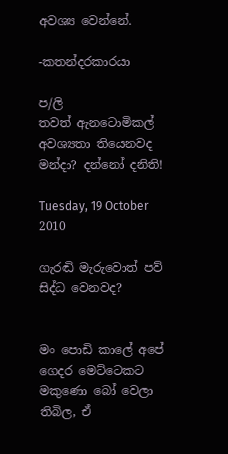අවශ්‍ය වෙන්නේ.

-කතන්දරකාරයා

ප/ලි
තවත් ඇනටොමිකල් අවශ්‍යතා තියෙනවද මන්දා? දන්නෝ දනිති!

Tuesday, 19 October 2010

ගැරඬි මැරුවොත් පව් සිද්ධ වෙනවද?


මං පොඩි කාලේ අපේ ගෙදර මෙට්ටෙකට මකුණො බෝ වෙලා තිබිල, ඒ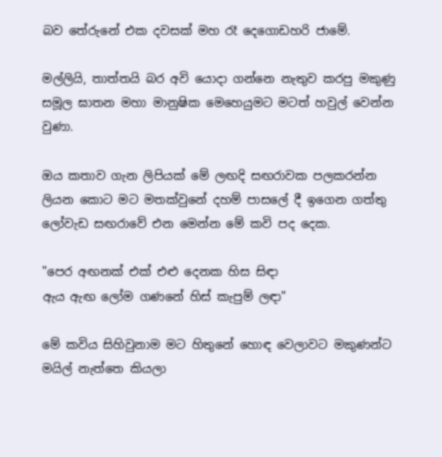බව තේරුනේ එක දවසක් මහ රෑ දෙගොඩහරි ජාමේ.

මල්ලියි, තාත්තයි බර අවි යොදා ගන්නෙ නැතුව කරපු මකුණු සමූල ඝාතන මහා මානුෂික මෙහෙයුමට මටත් හවුල් වෙන්න වුණා.

ඔය කතාව ගැන ලිපියක් මේ ලඟදි සඟරාවක පලකරන්න ලියන කොට මට මතක්වුනේ දහම් පාසලේ දී ඉගෙන ගත්තු ලෝවැඩ සඟරාවේ එන මෙන්න මේ කවි පද දෙක.

"පෙර අඟනක් එක් එළු දෙනක හිස සිඳා
ඇය ඇඟ ලෝම ගණනේ හිස් කැපුම් ලඳා"

මේ කවිය සිහිවුනාම මට හිතුනේ හොඳ වෙලාවට මකුණන්ට මයිල් නැත්තෙ කියලා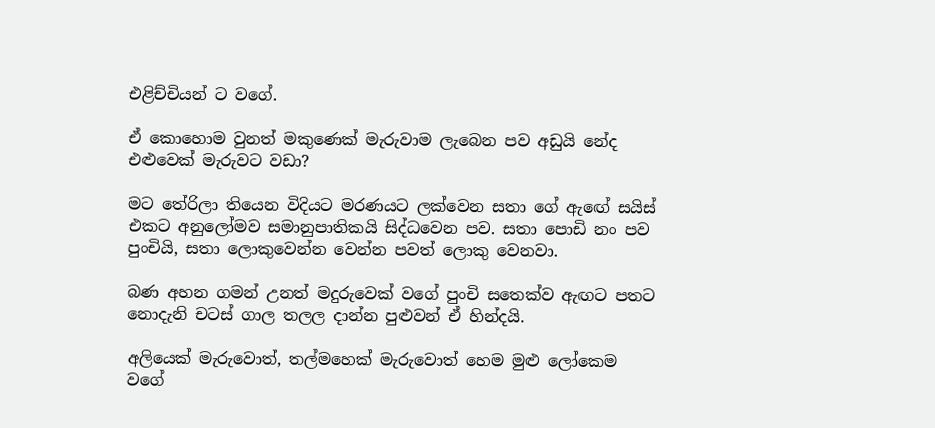එළිච්චියන් ට වගේ.

ඒ කොහොම වුනත් මකුණෙක් මැරුවාම ලැබෙන පව අඩුයි නේද එළුවෙක් මැරුවට වඩා?

මට තේරිලා තියෙන විදියට මරණයට ලක්වෙන සතා ගේ ඇඟේ සයිස් එකට අනුලෝමව සමානුපාතිකයි සිද්ධවෙන පව. සතා පොඩි නං පව පුංචියි, සතා ලොකුවෙන්න වෙන්න පවත් ලොකු වෙනවා.

බණ අහන ගමන් උනත් මදුරුවෙක් වගේ පුංචි සතෙක්ව ඇඟට පතට නොදැනි චටස් ගාල තලල දාන්න පුළුවන් ඒ හින්දයි.

අලියෙක් මැරුවොත්, තල්මහෙක් මැරුවොත් හෙම මුළු ලෝකෙම වගේ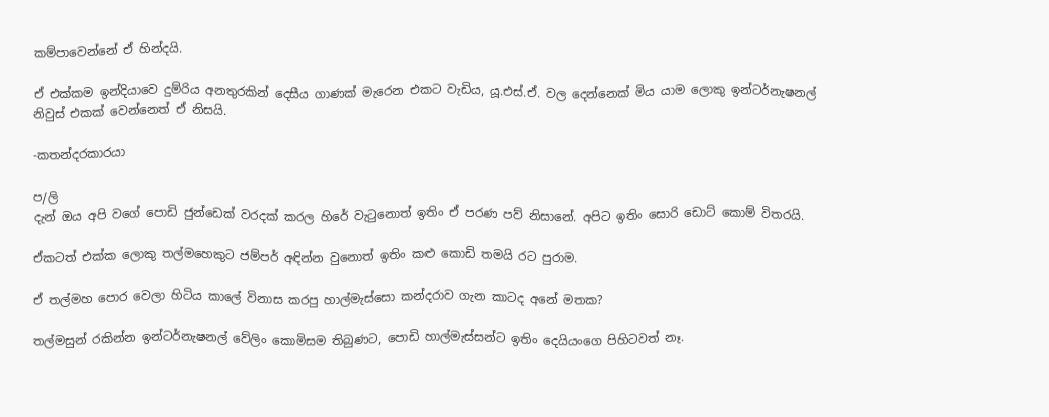කම්පාවෙන්නේ ඒ හින්දයි.

ඒ එක්කම ඉන්දියාවෙ දුම්රිය අනතුරකින් දෙසීය ගාණක් මැරෙන එකට වැඩිය, යූ.එස්.ඒ. වල දෙන්නෙක් මිය යාම ලොකු ඉන්ටර්නැෂනල් නිවුස් එකක් වෙන්නෙත් ඒ නිසයි.

-කතන්දරකාරයා

ප/ලි
දැන් ඔය අපි වගේ පොඩි ජුන්ඩෙක් වරදක් කරල හිරේ වැටුනොත් ඉතිං ඒ පරණ පව් නිසානේ. අපිට ඉතිං සොරි ඩොට් කොම් විතරයි.

ඒකටත් එක්ක ලොකු තල්මහෙකුට ජම්පර් අඳින්න වුනොත් ඉතිං කළු කොඩි තමයි රට පුරාම.

ඒ තල්මහ පොර වෙලා හිටිය කාලේ විනාස කරපු හාල්මැස්සො කන්දරාව ගැන කාටද අනේ මතක?

තල්මසුන් රකින්න ඉන්ටර්නැෂනල් වේලිං කොමිසම තිබුණට, පොඩි හාල්මැස්සන්ට ඉතිං දෙයියංගෙ පිහිටවත් නෑ.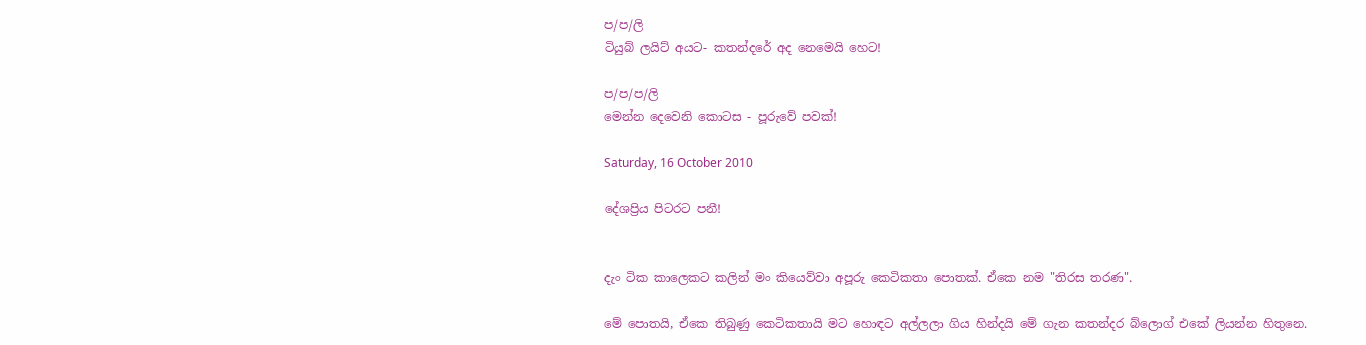ප/ප/ලි
ටියුබ් ලයිට් අයට- කතන්දරේ අද නෙමෙයි හෙට!

ප/ප/ප/ලි
මෙන්න දෙවෙනි කොටස - පූරුවේ පවක්!

Saturday, 16 October 2010

දේශප්‍රිය පිටරට පනී!


දැං ටික කාලෙකට කලින් මං කියෙව්වා අපූරු කෙටිකතා පොතක්. ඒකෙ නම "තිරස තරණ".

මේ පොතයි, ඒකෙ තිබුණු කෙටිකතායි මට හොඳට අල්ලලා ගිය හින්දයි මේ ගැන කතන්දර බ්ලොග් එකේ ලියන්න හිතුනෙ.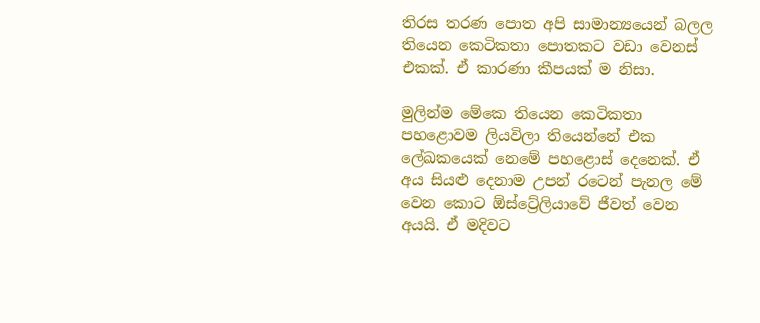තිරස තරණ පොත අපි සාමාන්‍යයෙන් බලල තියෙන කෙටිකතා පොතකට වඩා වෙනස් එකක්. ඒ කාරණා කීපයක් ම නිසා.

මුලින්ම මේකෙ තියෙන කෙටිකතා පහළොවම ලියවිලා තියෙන්නේ එක ලේඛකයෙක් නෙමේ පහළොස් දෙනෙක්. ඒ අය සියළු දෙනාම උපන් රටෙන් පැනල මේ වෙන කොට ඕස්ට්‍රේලියාවේ ජීවත් වෙන අයයි. ඒ මදිවට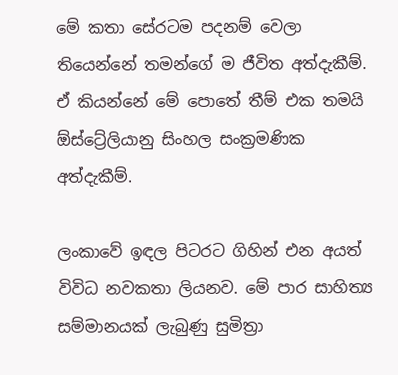මේ කතා සේරටම පදනම් වෙලා තියෙන්නේ තමන්ගේ ම ජීවිත අත්දැකීම්. ඒ කියන්නේ මේ පොතේ තීම් එක තමයි ඕස්ට්‍රේලියානු සිංහල සංක්‍රමණික අත්දැකීම්.

ලංකාවේ ඉඳල පිටරට ගිහින් එන අයත් විවිධ නවකතා ලියනව. මේ පාර සාහිත්‍ය සම්මානයක් ලැබුණු සුමිත්‍රා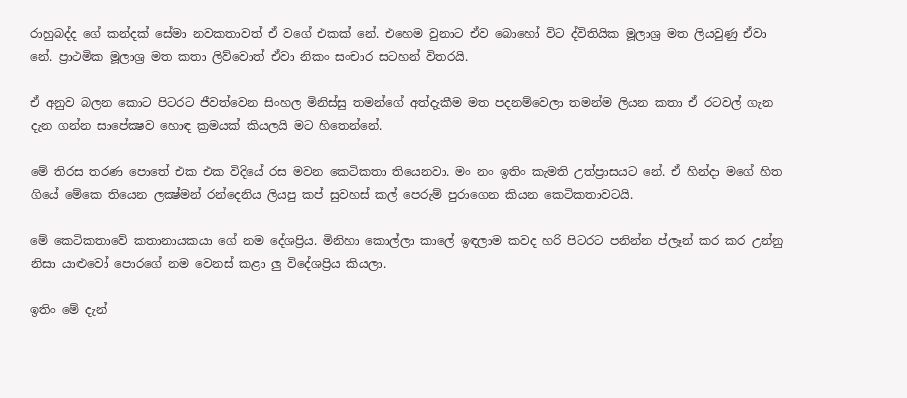රාහුබද්ද ගේ කන්දක් සේමා නවකතාවත් ඒ වගේ එකක් නේ. එහෙම වුනාට ඒව බොහෝ විට ද්විතියික මූලාශ්‍ර මත ලියවුණු ඒවා නේ. ප්‍රාථමික මූලාශ්‍ර මත කතා ලිව්වොත් ඒවා නිකං සංචාර සටහන් විතරයි.

ඒ අනුව බලන කොට පිටරට ජීවත්වෙන සිංහල මිනිස්සු තමන්ගේ අත්දැකීම මත පදනම්වෙලා තමන්ම ලියන කතා ඒ රටවල් ගැන දැන ගන්න සාපේක්‍ෂව හොඳ ක්‍රමයක් කියලයි මට හිතෙන්නේ.

මේ තිරස තරණ පොතේ එක එක විදියේ රස මවන කෙටිකතා තියෙනවා. මං නං ඉතිං කැමති උත්ප්‍රාසයට නේ. ඒ හින්දා මගේ හිත ගියේ මේකෙ තියෙන ලක්‍ෂ්මන් රන්දෙනිය ලියපු කප් සුවහස් කල් පෙරුම් පුරාගෙන කියන කෙටිකතාවටයි.

මේ කෙටිකතාවේ කතානායකයා ගේ නම දේශප්‍රිය. මිනිහා කොල්ලා කාලේ ඉඳලාම කවද හරි පිටරට පනින්න ප්ලෑන් කර කර උන්නු නිසා යාළුවෝ පොරගේ නම වෙනස් කළා ලු විදේශප්‍රිය කියලා.

ඉතිං මේ දැන්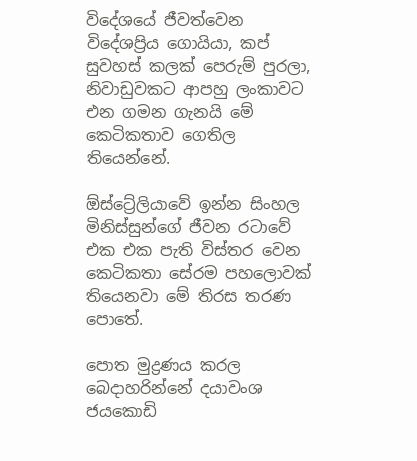විදේශයේ ජීවත්වෙන විදේශප්‍රිය ගොයියා, කප් සුවහස් කලක් පෙරුම් පුරලා, නිවාඩුවකට ආපහු ලංකාවට එන ගමන ගැනයි මේ කෙටිකතාව ගෙතිල තියෙන්නේ.

ඕස්ට්‍රේලියාවේ ඉන්න සිංහල මිනිස්සුන්ගේ ජීවන රටාවේ එක එක පැති විස්තර වෙන කෙටිකතා සේරම පහලොවක් තියෙනවා මේ තිරස තරණ පොතේ.

පොත මුද්‍රණය කරල බෙදාහරින්නේ දයාවංශ ජයකොඩි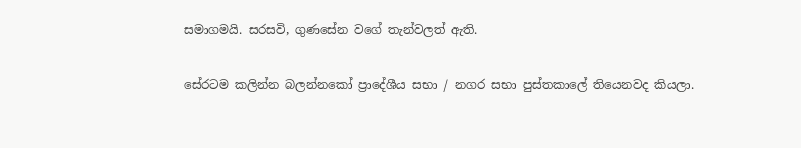සමාගමයි. සරසවි, ගුණසේන වගේ තැන්වලත් ඇති.

සේරටම කලින්න බලන්නකෝ ප්‍රාදේශීය සභා / නගර සභා පුස්තකාලේ තියෙනවද කියලා.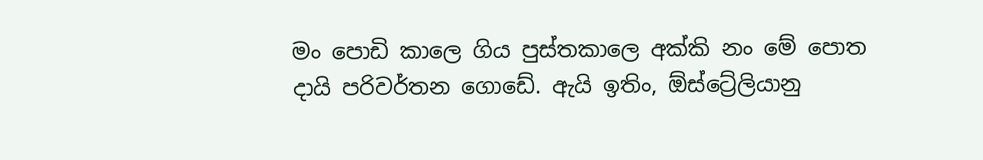මං පොඩි කාලෙ ගිය පුස්තකාලෙ අක්කි නං මේ පොත දායි පරිවර්තන ගොඩේ. ඇයි ඉතිං, ඕස්ට්‍රේලියානු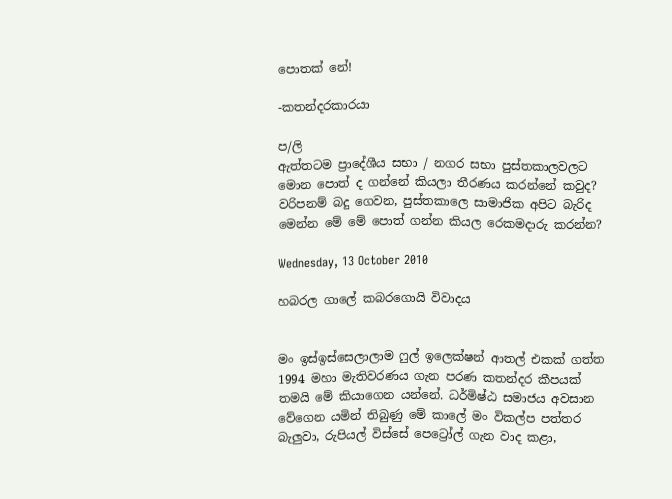පොතක් නේ!

-කතන්දරකාරයා

ප/ලි
ඇත්තටම ප්‍රාදේශීය සභා / නගර සභා පුස්තකාලවලට මොන පොත් ද ගන්නේ කියලා තීරණය කරන්නේ කවුද? වරිපනම් බදු ගෙවන, පුස්තකාලෙ සාමාජික අපිට බැරිද මෙන්න මේ මේ පොත් ගන්න කියල රෙකමදාරු කරන්න?

Wednesday, 13 October 2010

හබරල ගාලේ කබරගොයි විවාදය


මං ඉස්ඉස්සෙලාලාම ෆුල් ඉලෙක්ෂන් ආතල් එකක් ගත්ත 1994 මහා මැතිවරණය ගැන පරණ කතන්දර කීපයක් තමයි මේ කියාගෙන යන්නේ. ධර්මිෂ්ඨ සමාජය අවසාන වේගෙන යමින් තිබුණු මේ කාලේ මං විකල්ප පත්තර බැලුවා, රුපියල් විස්සේ පෙට්‍රෝල් ගැන වාද කළා,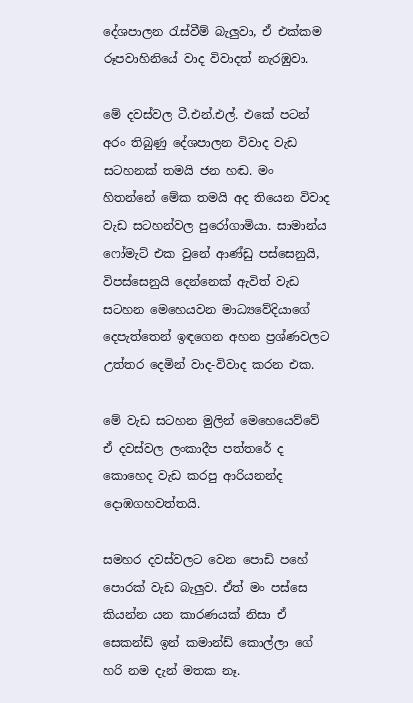දේශපාලන රැස්වීම් බැලුවා, ඒ එක්කම රූපවාහිනියේ වාද විවාදත් නැරඹුවා.

මේ දවස්වල ටී.එන්.එල්. එකේ පටන් අරං තිබුණු දේශපාලන විවාද වැඩ සටහනක් තමයි ජන හඬ. මං හිතන්නේ මේක තමයි අද තියෙන විවාද වැඩ සටහන්වල පුරෝගාමියා. සාමාන්ය ෆෝමැට් එක වුනේ ආණ්ඩු පස්සෙනුයි, විපස්සෙනුයි දෙන්නෙක් ඇවිත් වැඩ සටහන මෙහෙයවන මාධ්‍යවේදියාගේ දෙපැත්තෙන් ඉඳගෙන අහන ප්‍රශ්ණවලට උත්තර දෙමින් වාද-විවාද කරන එක.

මේ වැඩ සටහන මුලින් මෙහෙයෙව්වේ ඒ දවස්වල ලංකාදීප පත්තරේ ද කොහෙද වැඩ කරපු ආරියනන්ද දොඹගහවත්තයි.

සමහර දවස්වලට වෙන පොඩි පහේ පොරක් වැඩ බැලුව. ඒත් මං පස්සෙ කියන්න යන කාරණයක් නිසා ඒ සෙකන්ඩ් ඉන් කමාන්ඩ් කොල්ලා ගේ හරි නම දැන් මතක නෑ.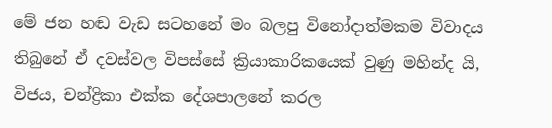මේ ජන හඬ වැඩ සටහනේ මං බලපු විනෝදාත්මකම විවාදය තිබුනේ ඒ දවස්වල විපස්සේ ක්‍රියාකාරිකයෙක් වුණු මහින්ද යි, විජය, චන්ද්‍රිකා එක්ක දේශපාලනේ කරල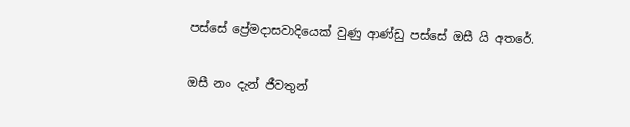පස්සේ ප්‍රේමදාසවාදියෙක් වුණු ආණ්ඩු පස්සේ ඔසී යි අතරේ.

ඔසී නං දැන් ජීවතුන්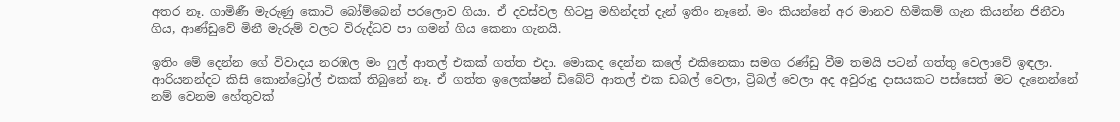අතර නෑ. ගාමිණී මැරුණු කොටි බෝම්බෙන් පරලොව ගියා. ඒ දවස්වල හිටපු මහින්දත් දැන් ඉතිං නෑනේ. මං කියන්නේ අර මානව හිමිකම් ගැන කියන්න ජිනීවා ගිය, ආණ්ඩුවේ මිනී මැරුම් වලට විරුද්ධව පා ගමන් ගිය කෙනා ගැනයි.

ඉතිං මේ දෙන්න ගේ විවාදය නරඹල මං ෆුල් ආතල් එකක් ගත්ත එදා. මොකද දෙන්න කලේ එකිනෙකා සමග රණ්ඩු වීම තමයි පටන් ගත්තු වෙලාවේ ඉඳලා. ආරියනන්දට කිසි කොන්ට්‍රෝල් එකක් තිබුනේ නෑ. ඒ ගත්ත ඉලෙක්ෂන් ඩිබේට් ආතල් එක ඩබල් වෙලා, ට්‍රිබල් වෙලා අද අවුරුදු දාසයකට පස්සෙත් මට දැනෙන්නේ නම් වෙනම හේතුවක්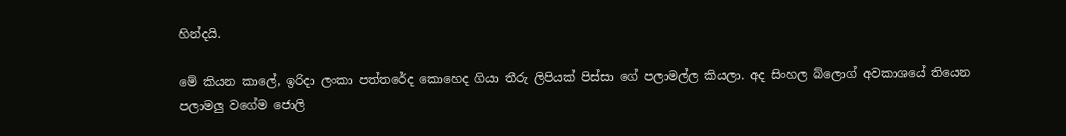හින්දයි.

මේ කියන කාලේ, ඉරිදා ලංකා පත්තරේද කොහෙද ගියා තීරු ලිපියක් පිස්සා ගේ පලාමල්ල කියලා. අද සිංහල බ්ලොග් අවකාශයේ තියෙන පලාමලු වගේම ජොලි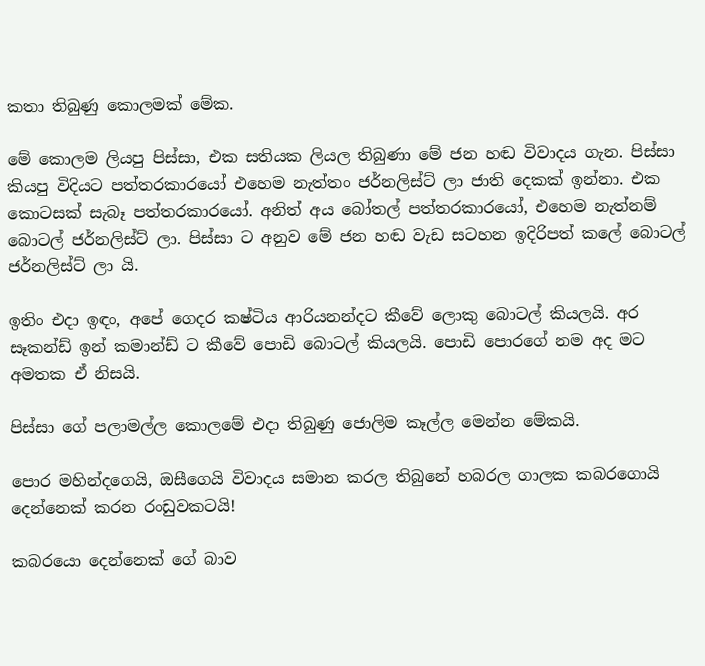කතා තිබුණු කොලමක් මේක.

මේ කොලම ලියපු පිස්සා, එක සතියක ලියල තිබුණා මේ ජන හඬ විවාදය ගැන. පිස්සා කියපු විදියට පත්තරකාරයෝ එහෙම නැත්තං ජර්නලිස්ට් ලා ජාති දෙකක් ඉන්නා. එක කොටසක් සැබෑ පත්තරකාරයෝ. අනිත් අය බෝතල් පත්තරකාරයෝ, එහෙම නැත්නම් බොටල් ජර්නලිස්ට් ලා. පිස්සා ට අනුව මේ ජන හඬ වැඩ සටහන ඉදිරිපත් කලේ බොටල් ජර්නලිස්ට් ලා යි.

ඉතිං එදා ඉඳං, අපේ ගෙදර කෂ්ටිය ආරියනන්දට කීවේ ලොකු බොටල් කියලයි. අර සෑකන්ඩ් ඉන් කමාන්ඩ් ට කීවේ පොඩි බොටල් කියලයි. පොඩි පොරගේ නම අද මට අමතක ඒ නිසයි.

පිස්සා ගේ පලාමල්ල කොලමේ එදා තිබුණු ජොලිම කෑල්ල මෙන්න මේකයි.

පොර මහින්දගෙයි, ඔසීගෙයි විවාදය සමාන කරල තිබුනේ හබරල ගාලක කබරගොයි දෙන්නෙක් කරන රංඩුවකටයි!

කබරයො දෙන්නෙක් ගේ බාව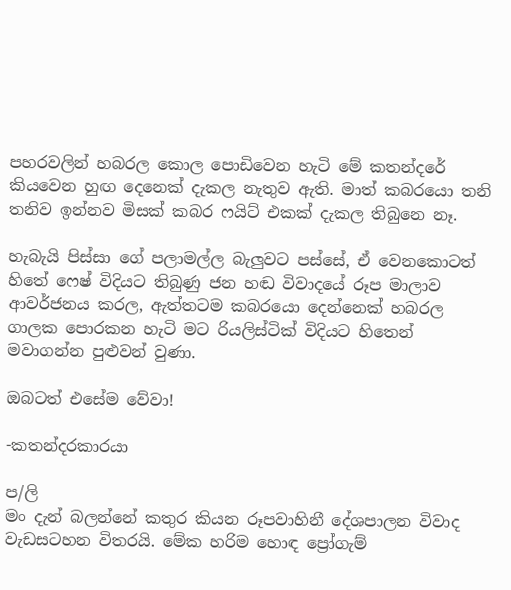පහරවලින් හබරල කොල පොඩිවෙන හැටි මේ කතන්දරේ කියවෙන හුඟ දෙනෙක් දැකල නැතුව ඇති. මාත් කබරයො තනි තනිව ඉන්නව මිසක් කබර ෆයිට් එකක් දැකල තිබුනෙ නෑ.

හැබැයි පිස්සා ගේ පලාමල්ල බැලුවට පස්සේ, ඒ වෙනකොටත් හිතේ ෆෙෂ් විදියට තිබුණු ජන හඬ විවාදයේ රූප මාලාව ආවර්ජනය කරල, ඇත්තටම කබරයො දෙන්නෙක් හබරල ගාලක පොරකන හැටි මට රියලිස්ටික් විදියට හිතෙන් මවාගන්න පුළුවන් වුණා.

ඔබටත් එසේම වේවා!

-කතන්දරකාරයා

ප/ලි
මං දැන් බලන්නේ කතුර කියන රූපවාහිනී දේශපාලන විවාද වැඩසටහන විතරයි. මේක හරිම හොඳ ප්‍රෝගැම්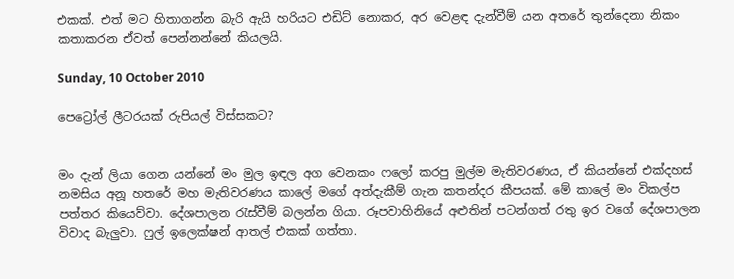එකක්. එත් මට හිතාගන්න බැරි ඇයි හරියට එඩිට් නොකර, අර වෙළඳ දැන්වීම් යන අතරේ තුන්දෙනා නිකං කතාකරන ඒවත් පෙන්නන්නේ කියලයි.

Sunday, 10 October 2010

පෙට්‍රෝල් ලීටරයක් රුපියල් විස්සකට?


මං දැන් ලියා ගෙන යන්නේ මං මුල ඉඳල අග වෙනකං ෆලෝ කරපු මුල්ම මැතිවරණය, ඒ කියන්නේ එක්දහස් නමසිය අනූ හතරේ මහ මැතිවරණය කාලේ මගේ අත්දැකීම් ගැන කතන්දර කීපයක්. මේ කාලේ මං විකල්ප පත්තර කියෙව්වා. දේශපාලන රැස්වීම් බලන්න ගියා. රූපවාහිනියේ අළුතින් පටන්ගත් රතු ඉර වගේ දේශපාලන විවාද බැලුවා. ෆුල් ඉලෙක්ෂන් ආතල් එකක් ගත්තා.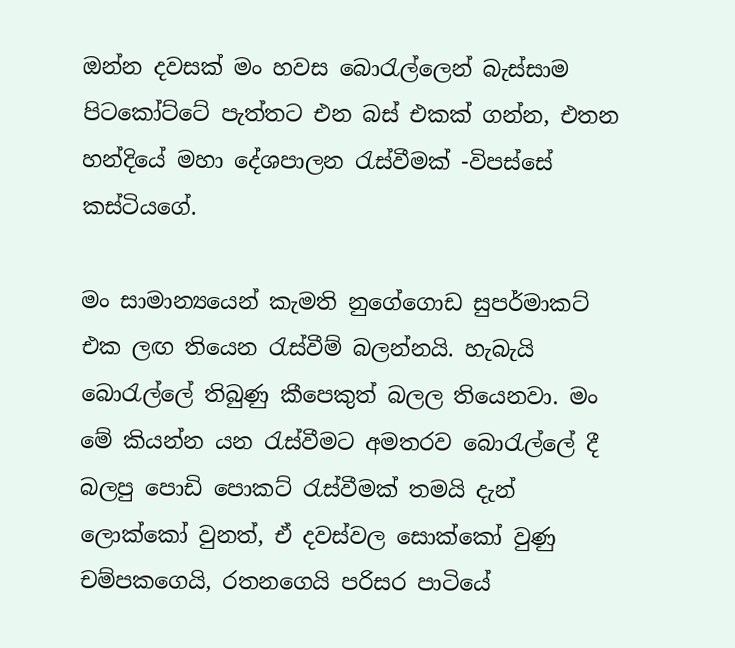ඔන්න දවසක් මං හවස බොරැල්ලෙන් බැස්සාම පිටකෝට්ටේ පැත්තට එන බස් එකක් ගන්න, එතන හන්දියේ මහා දේශපාලන රැස්වීමක් -විපස්සේ කස්ටියගේ.

මං සාමාන්‍යයෙන් කැමති නුගේගොඩ සුපර්මාකට් එක ලඟ තියෙන රැස්වීම් බලන්නයි. හැබැයි බොරැල්ලේ තිබුණු කීපෙකුත් බලල තියෙනවා. මං මේ කියන්න යන රැස්වීමට අමතරව බොරැල්ලේ දී බලපු පොඩි පොකට් රැස්වීමක් තමයි දැන් ලොක්කෝ වුනත්, ඒ දවස්වල සොක්කෝ වුණු චම්පකගෙයි, රතනගෙයි පරිසර පාටියේ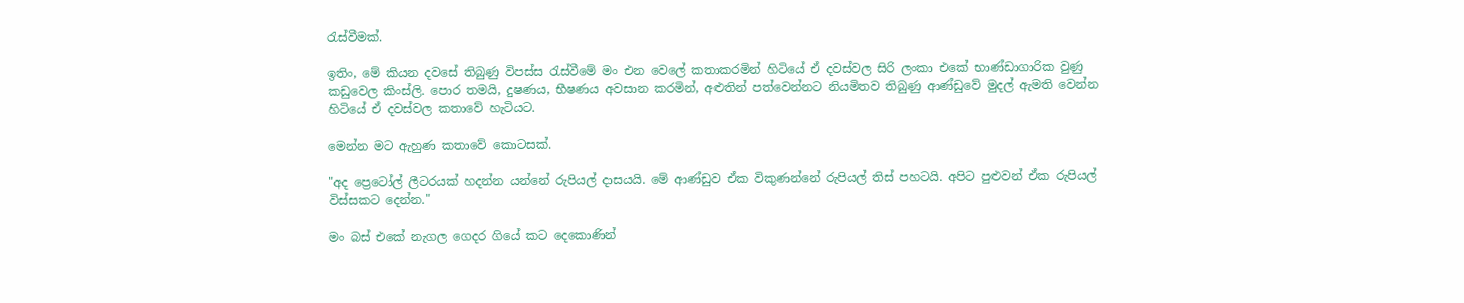රැස්වීමක්.

ඉතිං, මේ කියන දවසේ තිබුණු විපස්ස රැස්වීමේ මං එන වෙලේ කතාකරමින් හිටියේ ඒ දවස්වල සිරි ලංකා එකේ භාණ්ඩාගාරික වුණු කඩුවෙල කිංස්ලි. පොර තමයි, දුෂණය, භීෂණය අවසාන කරමින්, අළුතින් පත්වෙන්නට නියමිතව තිබුණු ආණ්ඩුවේ මුදල් ඇමති වෙන්න හිටියේ ඒ දවස්වල කතාවේ හැටියට.

මෙන්න මට ඇහුණ කතාවේ කොටසක්.

"අද ප්‍රෙටෝල් ලීටරයක් හදන්න යන්නේ රුපියල් දාසයයි. මේ ආණ්ඩුව ඒක විකුණන්නේ රුපියල් තිස් පහටයි. අපිට පුළුවන් ඒක රුපියල් විස්සකට දෙන්න."

මං බස් එකේ නැගල ගෙදර ගියේ කට දෙකොණින්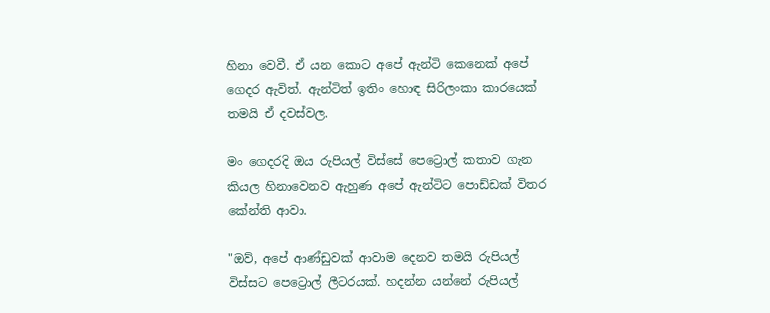හිනා වෙවී. ඒ යන කොට අපේ ඇන්ටි කෙනෙක් අපේ ගෙදර ඇවිත්. ඇන්ටිත් ඉතිං හොඳ සිරිලංකා කාරයෙක් තමයි ඒ දවස්වල.

මං ගෙදරදි ඔය රුපියල් විස්සේ පෙට්‍රොල් කතාව ගැන කියල හිනාවෙනව ඇහුණ අපේ ඇන්ටිට පොඩ්ඩක් විතර කේන්ති ආවා.

"ඔව්, අපේ ආණ්ඩුවක් ආවාම දෙනව තමයි රුපියල් විස්සට පෙට්‍රොල් ලීටරයක්. හදන්න යන්නේ රුපියල්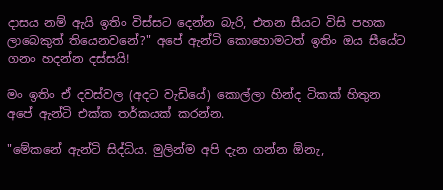දාසය නම් ඇයි ඉතිං විස්සට දෙන්න බැරි, එතන සීයට විසි පහක ලාබෙකුත් තියෙනවනේ?" අපේ ඇන්ටි කොහොමටත් ඉතිං ඔය සීයේට ගනං හදන්න දස්සයි!

මං ඉතිං ඒ දවස්වල (අදට වැඩියේ) කොල්ලා හින්ද ටිකක් හිතුන අපේ ඇන්ටි එක්ක තර්කයක් කරන්න.

"මේකනේ ඇන්ටි සිද්ධිය. මුලින්ම අපි දැන ගන්න ඕනැ,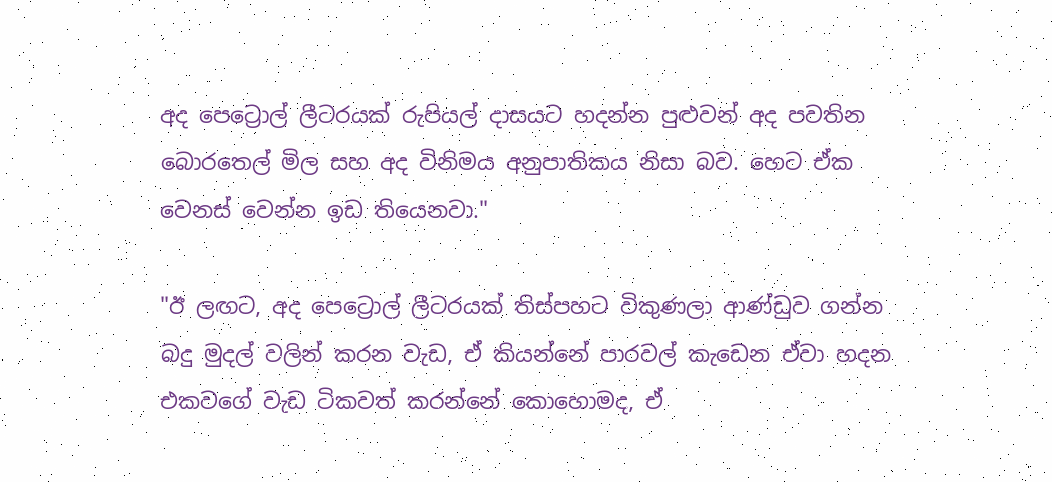අද පෙට්‍රොල් ලීටරයක් රුපියල් දාසයට හදන්න පුළුවන් අද පවතින බොරතෙල් මිල සහ අද විනිමය අනුපාතිකය නිසා බව. හෙට ඒක වෙනස් වෙන්න ඉඩ තියෙනවා."

"ඊ ලඟට, අද පෙට්‍රොල් ලීටරයක් තිස්පහට විකුණලා ආණ්ඩුව ගන්න බදු මුදල් වලින් කරන වැඩ, ඒ කියන්නේ පාරවල් කැඩෙන ඒවා හදන එකවගේ වැඩ ටිකවත් කරන්නේ කොහොමද, ඒ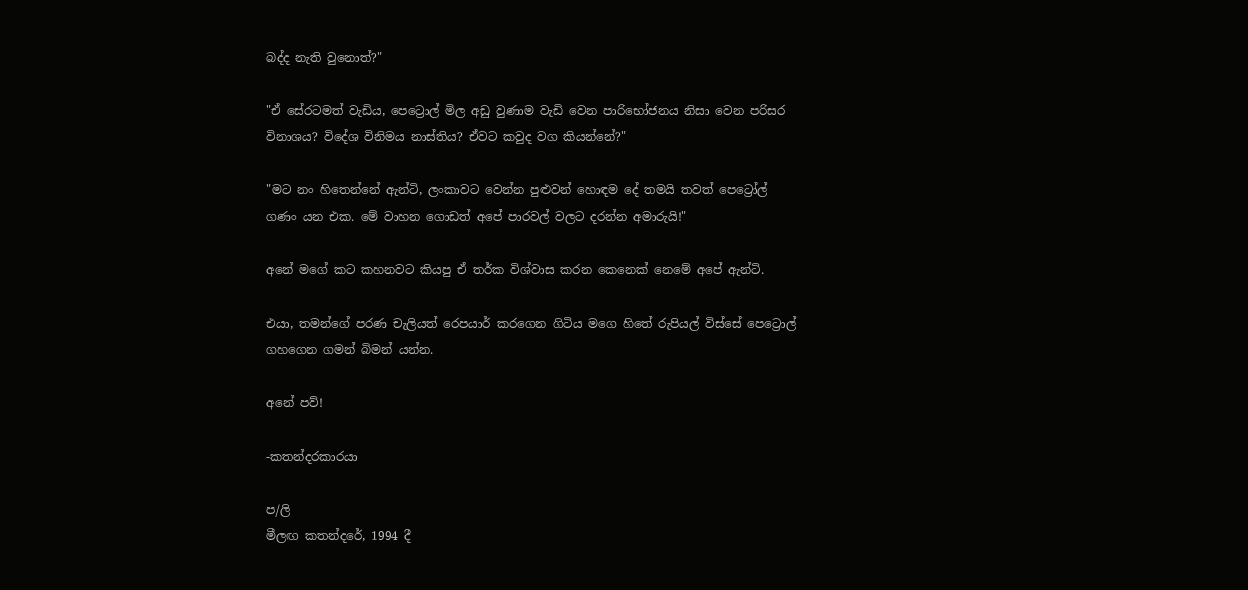බද්ද නැති වුනොත්?"

"ඒ සේරටමත් වැඩිය, පෙට්‍රොල් මිල අඩු වුණාම වැඩි වෙන පාරිභෝජනය නිසා වෙන පරිසර විනාශය? විදේශ විනිමය නාස්තිය? ඒවට කවුද වග කියන්නේ?"

"මට නං හිතෙන්නේ ඇන්ටි, ලංකාවට වෙන්න පුළුවන් හොඳම දේ තමයි තවත් පෙට්‍රෝල් ගණං යන එක. මේ වාහන ගොඩත් අපේ පාරවල් වලට දරන්න අමාරුයි!"

අනේ මගේ කට කහනවට කියපු ඒ තර්ක විශ්වාස කරන කෙනෙක් නෙමේ අපේ ඇන්ටි.

එයා, තමන්ගේ පරණ චැලියත් රෙපයාර් කරගෙන ගිටිය මගෙ හිතේ රුපියල් විස්සේ පෙට්‍රොල් ගහගෙන ගමන් බිමන් යන්න.

අනේ පව්!

-කතන්දරකාරයා

ප/ලි
මීලඟ කතන්දරේ, 1994 දී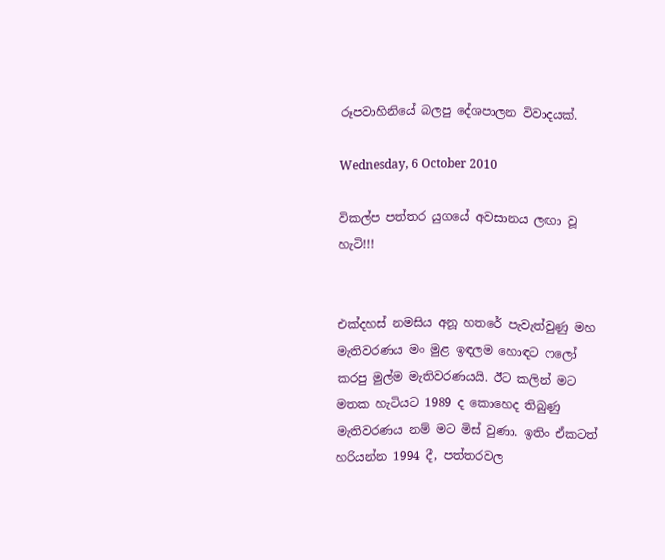රූපවාහිනියේ බලපු දේශපාලන විවාදයක්.

Wednesday, 6 October 2010

විකල්ප පත්තර යුගයේ අවසානය ලඟා වූ හැටි!!!


එක්දහස් නමසිය අනූ හතරේ පැවැත්වුණු මහ මැතිවරණය මං මුළ ඉඳලම හොඳට ෆලෝ කරපු මුල්ම මැතිවරණයයි. ඊට කලින් මට මතක හැටියට 1989 ද කොහෙද තිබුණු මැතිවරණය නම් මට මිස් වුණා. ඉතිං ඒකටත් හරියන්න 1994 දී, පත්තරවල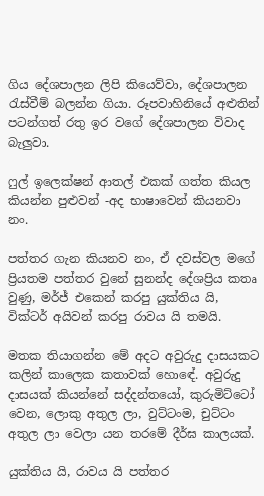ගිය දේශපාලන ලිපි කියෙව්වා, දේශපාලන රැස්වීම් බලන්න ගියා. රූපවාහිනියේ අළුතින් පටන්ගත් රතු ඉර වගේ දේශපාලන විවාද බැලුවා.

ෆුල් ඉලෙක්ෂන් ආතල් එකක් ගත්ත කියල කියන්න පුළුවන් -අද භාෂාවෙන් කියනවා නං.

පත්තර ගැන කියනව නං, ඒ දවස්වල මගේ ප්‍රියතම පත්තර වුනේ සුනන්ද දේශප්‍රිය කතෘ වුණු, මර්ජ් එකෙන් කරපු යුක්තිය යි, වික්ටර් අයිවන් කරපු රාවය යි තමයි.

මතක තියාගන්න මේ අදට අවුරුදු දාසයකට කලින් කාලෙක කතාවක් හොඳේ. අවුරුදු දාසයක් කියන්නේ සද්දන්තයෝ, කුරුමිට්ටෝ වෙන, ලොකු අතුල ලා, වුට්ටංම, චුට්ටං අතුල ලා වෙලා යන තරමේ දීර්ඝ කාලයක්.

යුක්තිය යි, රාවය යි පත්තර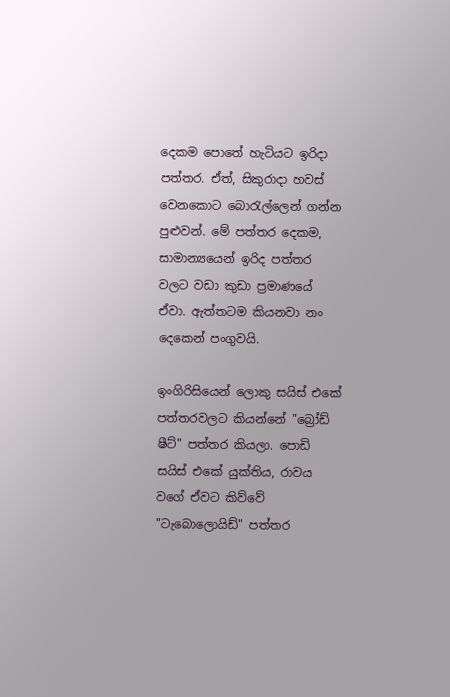දෙකම පොතේ හැටියට ඉරිදා පත්තර. ඒත්, සිකුරාදා හවස් වෙනකොට බොරැල්ලෙන් ගන්න පුළුවන්. මේ පත්තර දෙකම, සාමාන්‍යයෙන් ඉරිද පත්තර වලට වඩා කුඩා ප්‍රමාණයේ ඒවා. ඇත්තටම කියනවා නං දෙකෙන් පංගුවයි.

ඉංගිරිසියෙන් ලොකු සයිස් එකේ පත්තරවලට කියන්නේ "බ්‍රෝඩ් ෂීට්" පත්තර කියලා. පොඩි සයිස් එකේ යුක්තිය, රාවය වගේ ඒවට කිව්වේ "ටැබොලොයිඩ්" පත්තර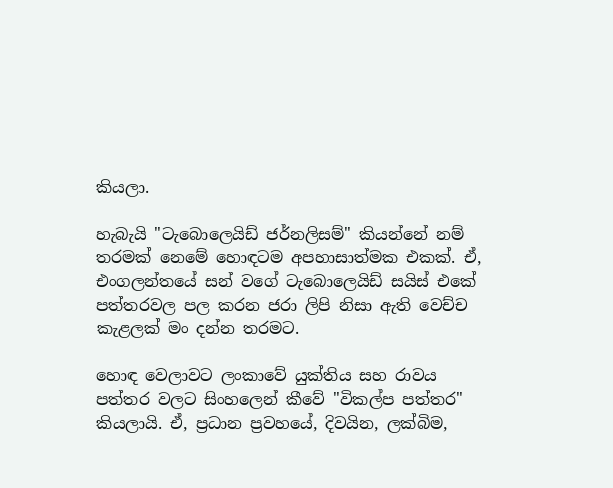කියලා.

හැබැයි "ටැබොලෙයිඩ් ජර්නලිසම්" කියන්නේ නම් තරමක් නෙමේ හොඳටම අපහාසාත්මක එකක්. ඒ, එංගලන්තයේ සන් වගේ ටැබොලෙයිඩ් සයිස් එකේ පත්තරවල පල කරන ජරා ලිපි නිසා ඇති වෙච්ච කැළලක් මං දන්න තරමට.

හොඳ වෙලාවට ලංකාවේ යුක්තිය සහ රාවය පත්තර වලට සිංහලෙන් කීවේ "විකල්ප පත්තර" කියලායි. ඒ, ප්‍රධාන ප්‍රවහයේ, දිවයින, ලක්බිම,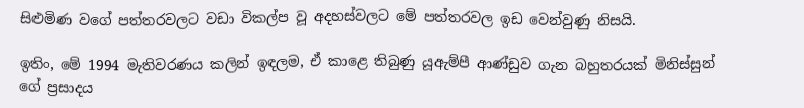සිළුමිණ වගේ පත්තරවලට වඩා විකල්ප වූ අදහස්වලට මේ පත්තරවල ඉඩ වෙන්වුණු නිසයි.

ඉතිං, මේ 1994 මැතිවරණය කලින් ඉඳලම, ඒ කාළෙ තිබුණු යූඇම්පී ආණ්ඩුව ගැන බහුතරයක් මිනිස්සුන් ගේ ප්‍රසාදය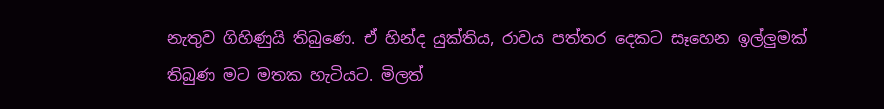නැතුව ගිහිණුයි තිබුණෙ. ඒ හින්ද යුක්තිය, රාවය පත්තර දෙකට සෑහෙන ඉල්ලුමක් තිබුණ මට මතක හැටියට. මිලත්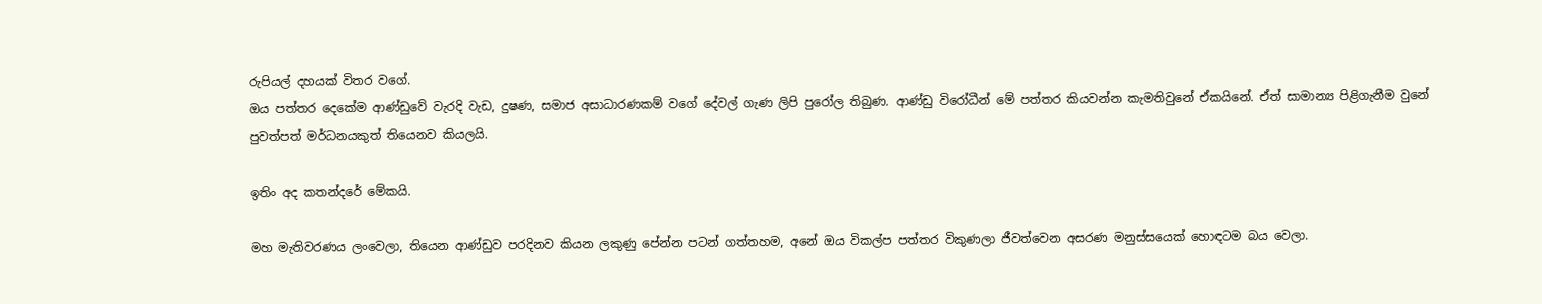රුපියල් දහයක් විතර වගේ.
ඔය පත්තර දෙකේම ආණ්ඩුවේ වැරදි වැඩ, දුෂණ, සමාජ අසාධාරණකම් වගේ දේවල් ගැණ ලිපි පුරෝල තිබුණ. ආණ්ඩු විරෝධීන් මේ පත්තර කියවන්න කැමතිවුනේ ඒකයිනේ. ඒත් සාමාන්‍ය පිළිගැනීම වුනේ පුවත්පත් මර්ධනයකුත් තියෙනව කියලයි.

ඉතිං අද කතන්දරේ මේකයි.

මහ මැතිවරණය ලංවෙලා, තියෙන ආණ්ඩුව පරදිනව කියන ලකුණු පේන්න පටන් ගත්තහම, අනේ ඔය විකල්ප පත්තර විකුණලා ජීවත්වෙන අසරණ මනුස්සයෙක් හොඳටම බය වෙලා.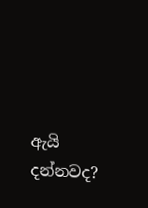ඇයි දන්නවද?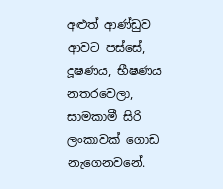අළුත් ආණ්ඩුව ආවට පස්සේ, දූෂණය, භීෂණය නතරවෙලා, සාමකාමී සිරි ලංකාවක් ගොඩ නැගෙනවනේ.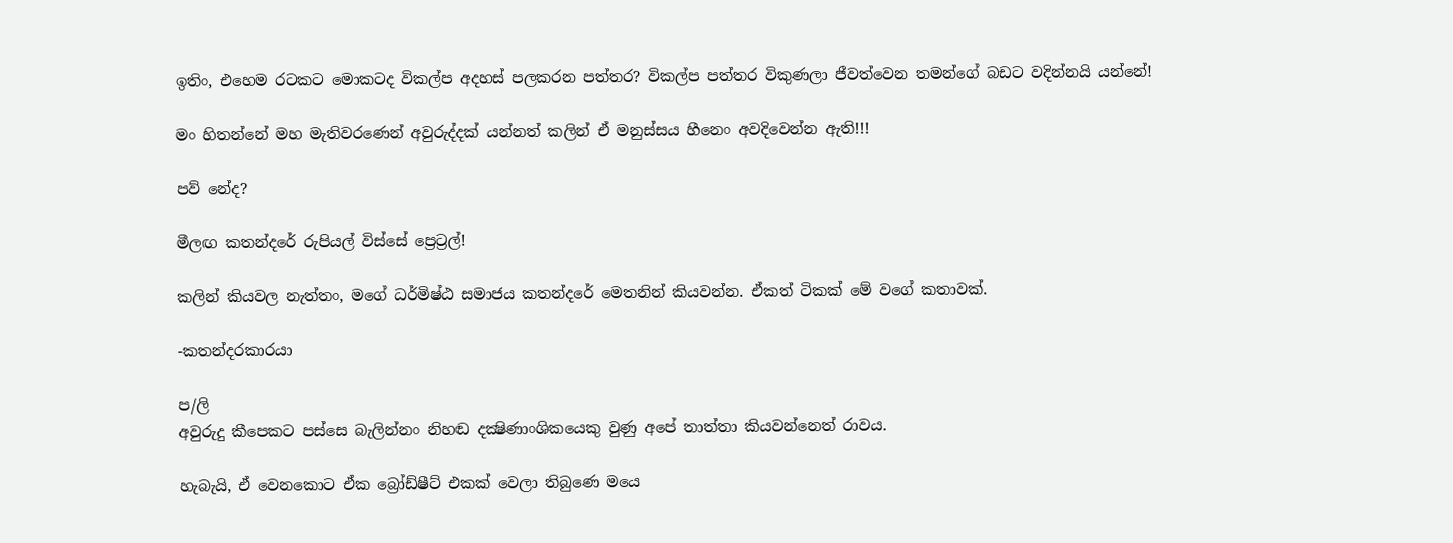ඉතිං, එහෙම රටකට මොකටද විකල්ප අදහස් පලකරන පත්තර? විකල්ප පත්තර විකුණලා ජීවත්වෙන තමන්ගේ බඩට වදින්නයි යන්නේ!

මං හිතන්නේ මහ මැතිවරණෙන් අවුරුද්දක් යන්නත් කලින් ඒ මනුස්සය හීනෙං අවදිවෙන්න ඇති!!!

පව් නේද?

මීලඟ කතන්දරේ රුපියල් විස්සේ ප්‍රෙට්‍රල්!

කලින් කියවල නැත්තං, මගේ ධර්මිෂ්ඨ සමාජය කතන්දරේ මෙතනින් කියවන්න. ඒකත් ටිකක් මේ වගේ කතාවක්.

-කතන්දරකාරයා

ප/ලි
අවුරුදු කීපෙකට පස්සෙ බැලින්නං නිහඬ දක්‍ෂිණාංශිකයෙකු වුණු අපේ තාත්තා කියවන්නෙත් රාවය.

හැබැයි, ඒ වෙනකොට ඒක බ්‍රෝඩ්ෂීට් එකක් වෙලා තිබුණෙ මයෙ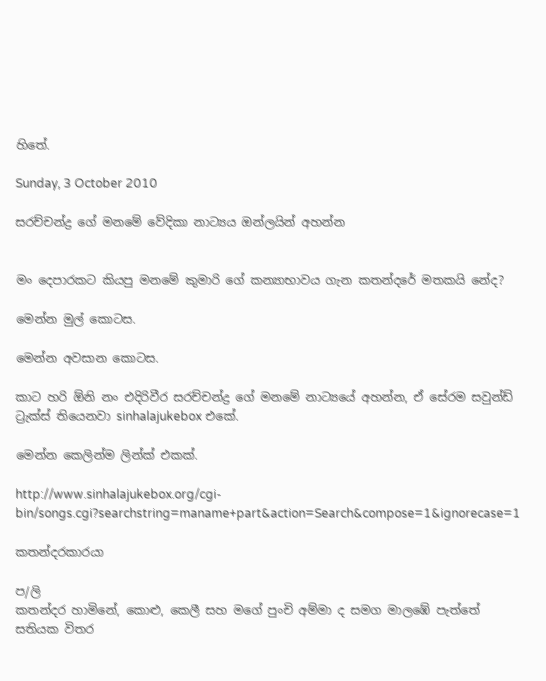හිතේ.

Sunday, 3 October 2010

සරච්චන්ද්‍ර ගේ මනමේ වේදිකා නාට්‍යය ඔන්ලයින් අහන්න


මං දෙපාරකට කියපු මනමේ කුමාරි ගේ කන්‍යාභාවය ගැන කතන්දරේ මතකයි නේද?

මෙන්න මුල් කොටස.

මෙන්න අවසාන කොටස.

කාට හරි ඕනි නං එදිරිවීර සරච්චන්ද්‍ර ගේ මනමේ නාට්‍යයේ අහන්න, ඒ සේරම සවුන්ඩ් ට්‍රැක්ස් තියෙනවා sinhalajukebox එකේ.

මෙන්න කෙලින්ම ලින්ක් එකක්.

http://www.sinhalajukebox.org/cgi-bin/songs.cgi?searchstring=maname+part&action=Search&compose=1&ignorecase=1

කතන්දරකාරයා

ප/ලි
කතන්දර හාමිනේ, කොළු, කෙලී සහ මගේ පුංචි අම්මා ද සමග මාලඹේ පැත්තේ සතියක විතර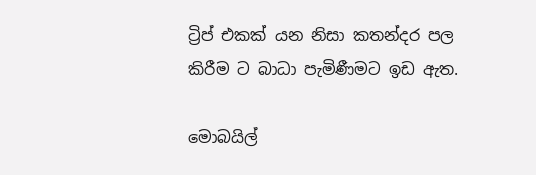ට්‍රිප් එකක් යන නිසා කතන්දර පල කිරීම ට බාධා පැමිණීමට ඉඩ ඇත.

මොබයිල්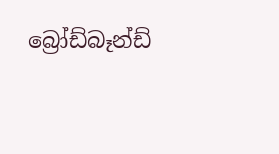බ්‍රෝඩ්බෑන්ඩ්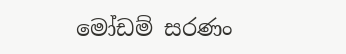මෝඩම් සරණං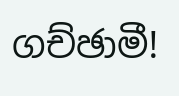ගච්ඡාමී!